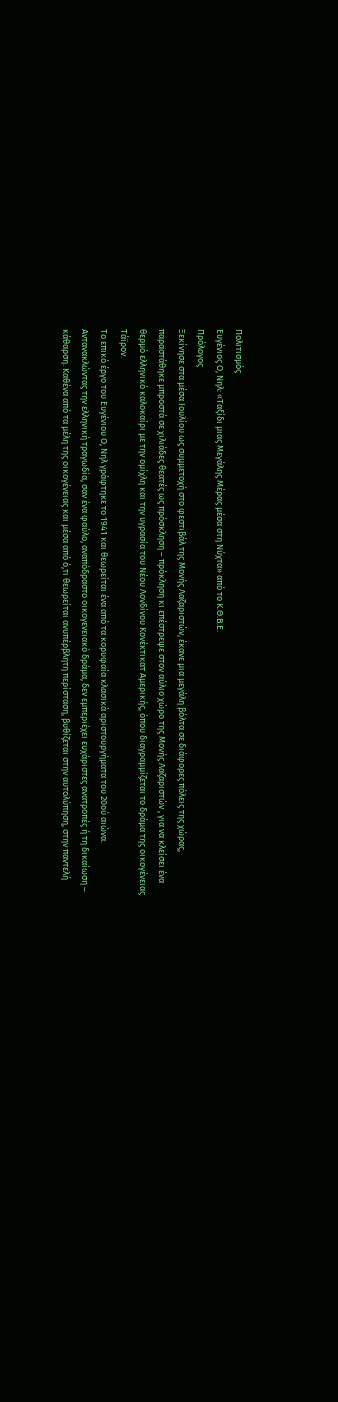Πολιτισμός
Ευγένιος Ο, Νηλ: «Ταξίδι μιας Μεγάλης Μέρας μέσα στη Νύχτα» από το Κ.Θ.Β.Ε.
Πρόλογος
Ξεκίνησε στα μέσα Ιουλίου ως συμμετοχή στο φεστιβάλ της Μονής Λαζαριστών, έκανε μια μεγάλη βόλτα σε διάφορες πόλεις της χώρας, παραστάθηκε μπροστά σε χιλιάδες θεατές ως πρόσκληση – πρόκληση κι επέστρεψε στον αύλιο χώρο της Μονής Λαζαριστών , για να κλείσει ένα θερμό ελληνικό καλοκαίρι με την ομίχλη και την υγρασία του Νέου Λονδίνου Κονέκτικατ Αμερικής, όπου διαγραμμίζεται το δράμα της οικογένειας Τάϊρον.
Το επικό έργο του Ευγένιου Ο, Νηλ γράφτηκε το 1941 και θεωρείται ένα από τα κορυφαία κλασικά αριστουργήματα του 20ού αιώνα. Αντανακλώντας την ελληνική τραγωδία, σαν ένα φαύλο, αναπόδραστο οικογενειακό δράμα, δεν εμπεριέχει ευχάριστες ανατροπές ή τη δικαίωση – κάθαρση. Καθένα από τα μέλη της οικογένειας και μέσα από ό,τι θεωρείται ανυπέρβλητη περίσταση, βυθίζεται στην αυτολύπηση, στην παντελή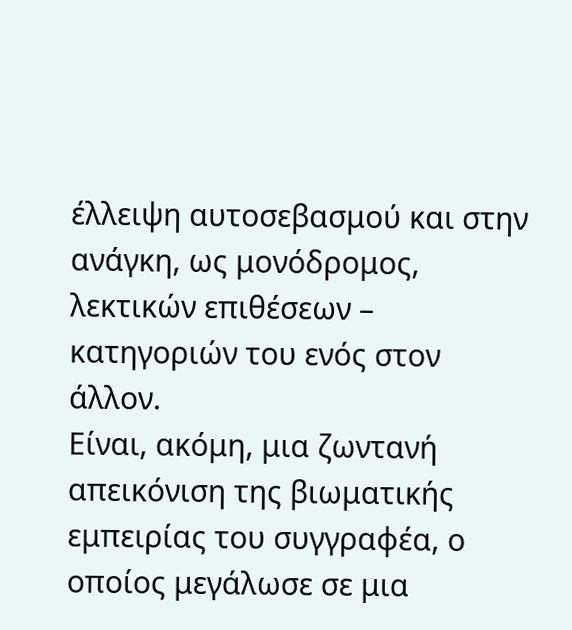έλλειψη αυτοσεβασμού και στην ανάγκη, ως μονόδρομος, λεκτικών επιθέσεων – κατηγοριών του ενός στον άλλον.
Είναι, ακόμη, μια ζωντανή απεικόνιση της βιωματικής εμπειρίας του συγγραφέα, ο οποίος μεγάλωσε σε μια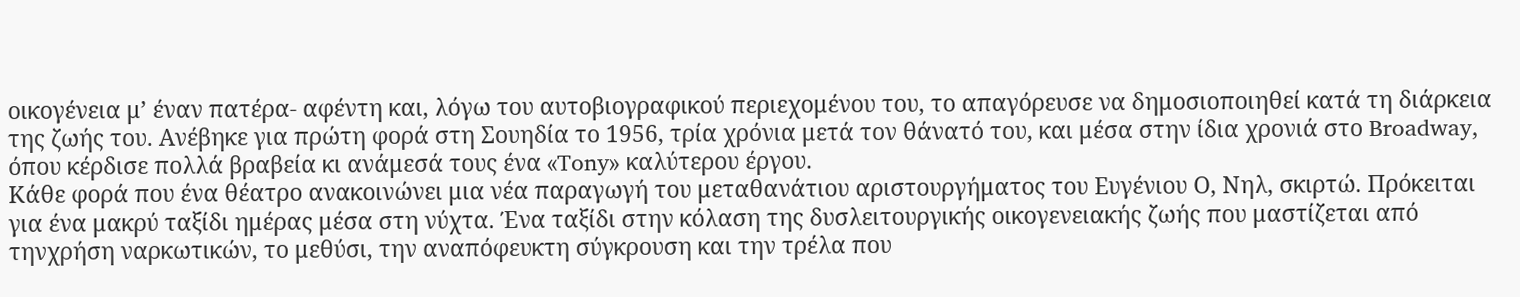οικογένεια μ’ έναν πατέρα- αφέντη και, λόγω του αυτοβιογραφικού περιεχομένου του, το απαγόρευσε να δημοσιοποιηθεί κατά τη διάρκεια της ζωής του. Ανέβηκε για πρώτη φορά στη Σουηδία το 1956, τρία χρόνια μετά τον θάνατό του, και μέσα στην ίδια χρονιά στο Broadway, όπου κέρδισε πολλά βραβεία κι ανάμεσά τους ένα «Tony» καλύτερου έργου.
Κάθε φορά που ένα θέατρο ανακοινώνει μια νέα παραγωγή του μεταθανάτιου αριστουργήματος του Ευγένιου Ο, Νηλ, σκιρτώ. Πρόκειται για ένα μακρύ ταξίδι ημέρας μέσα στη νύχτα. Ένα ταξίδι στην κόλαση της δυσλειτουργικής οικογενειακής ζωής που μαστίζεται από τηνχρήση ναρκωτικών, το μεθύσι, την αναπόφευκτη σύγκρουση και την τρέλα που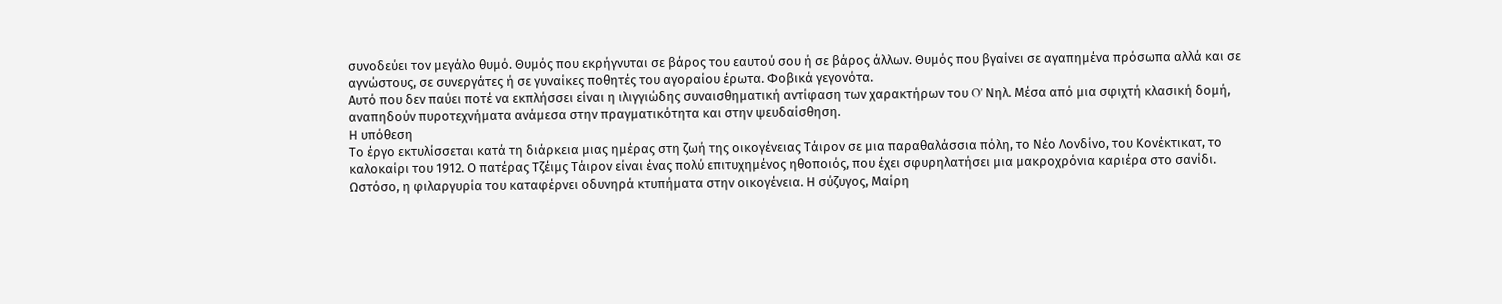συνοδεύει τον μεγάλο θυμό. Θυμός που εκρήγνυται σε βάρος του εαυτού σου ή σε βάρος άλλων. Θυμός που βγαίνει σε αγαπημένα πρόσωπα αλλά και σε αγνώστους, σε συνεργάτες ή σε γυναίκες ποθητές του αγοραίου έρωτα. Φοβικά γεγονότα.
Αυτό που δεν παύει ποτέ να εκπλήσσει είναι η ιλιγγιώδης συναισθηματική αντίφαση των χαρακτήρων του O’ Νηλ. Μέσα από μια σφιχτή κλασική δομή, αναπηδούν πυροτεχνήματα ανάμεσα στην πραγματικότητα και στην ψευδαίσθηση.
Η υπόθεση
Το έργο εκτυλίσσεται κατά τη διάρκεια μιας ημέρας στη ζωή της οικογένειας Τάιρον σε μια παραθαλάσσια πόλη, το Νέο Λονδίνο, του Κονέκτικατ, το καλοκαίρι του 1912. Ο πατέρας Τζέιμς Τάιρον είναι ένας πολύ επιτυχημένος ηθοποιός, που έχει σφυρηλατήσει μια μακροχρόνια καριέρα στο σανίδι. Ωστόσο, η φιλαργυρία του καταφέρνει οδυνηρά κτυπήματα στην οικογένεια. Η σύζυγος, Μαίρη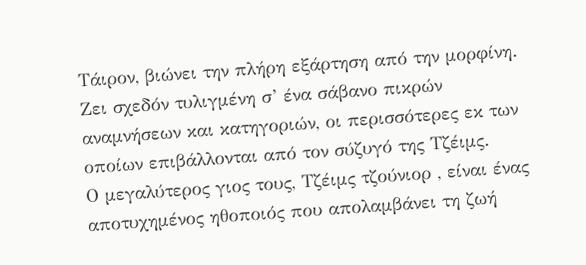Τάιρον, βιώνει την πλήρη εξάρτηση από την μορφίνη. Ζει σχεδόν τυλιγμένη σ’ ένα σάβανο πικρών αναμνήσεων και κατηγοριών, οι περισσότερες εκ των οποίων επιβάλλονται από τον σύζυγό της Τζέιμς.
Ο μεγαλύτερος γιος τους, Τζέιμς τζούνιορ , είναι ένας αποτυχημένος ηθοποιός που απολαμβάνει τη ζωή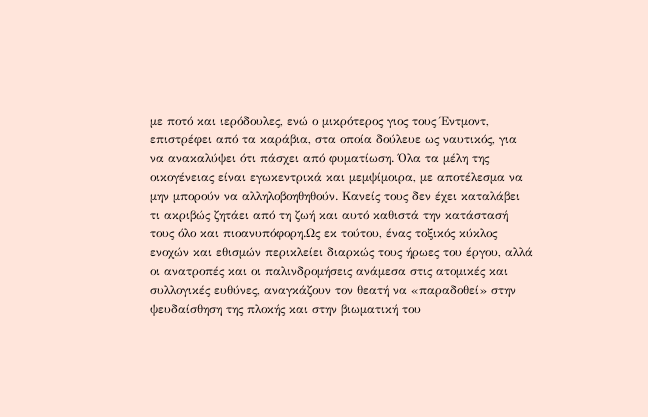με ποτό και ιερόδουλες, ενώ ο μικρότερος γιος τους Έντμοντ, επιστρέφει από τα καράβια, στα οποία δούλευε ως ναυτικός, για να ανακαλύψει ότι πάσχει από φυματίωση. Όλα τα μέλη της οικογένειας είναι εγωκεντρικά και μεμψίμοιρα, με αποτέλεσμα να μην μπορούν να αλληλοβοηθηθούν. Κανείς τους δεν έχει καταλάβει τι ακριβώς ζητάει από τη ζωή και αυτό καθιστά την κατάστασή τους όλο και πιοανυπόφορη.Ως εκ τούτου, ένας τοξικός κύκλος ενοχών και εθισμών περικλείει διαρκώς τους ήρωες του έργου, αλλά οι ανατροπές και οι παλινδρομήσεις ανάμεσα στις ατομικές και συλλογικές ευθύνες, αναγκάζουν τον θεατή να «παραδοθεί» στην ψευδαίσθηση της πλοκής και στην βιωματική του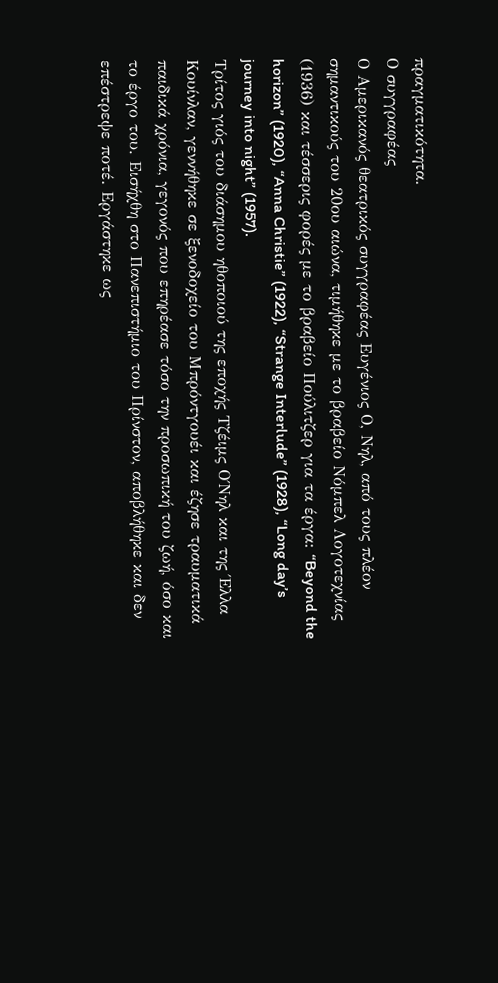πραγματικότητα.
Ο συγγραφέας
Ο Αμερικανός θεατρικός συγγραφέας Ευγένιος Ο, Νηλ, από τους πλέον σημαντικούς του 20ου αιώνα, τιμήθηκε με το βραβείο Νόμπελ Λογοτεχνίας (1936) και τέσσερις φορές με το βραβείο Πούλιτζερ για τα έργα: “Beyond the horizon” (1920), “Anna Christie” (1922), “Strange Interlude” (1928), “Long day’s journey into night” (1957).
Τρίτος γιός του διάσημου ηθοποιού της εποχής Τζέιμς Ο΄Νηλ και της Έλλα Κουίνλαν, γεννήθηκε σε ξενοδοχείο του Μπρόντγουέι και έζησε τραυματικά παιδικά χρόνια, γεγονός που επηρέασε τόσο την προσωπική του ζωή, όσο και το έργο του. Εισήχθη στο Πανεπιστήμιο του Πρίνστον, αποβλήθηκε και δεν επέστρεψε ποτέ. Εργάστηκε ως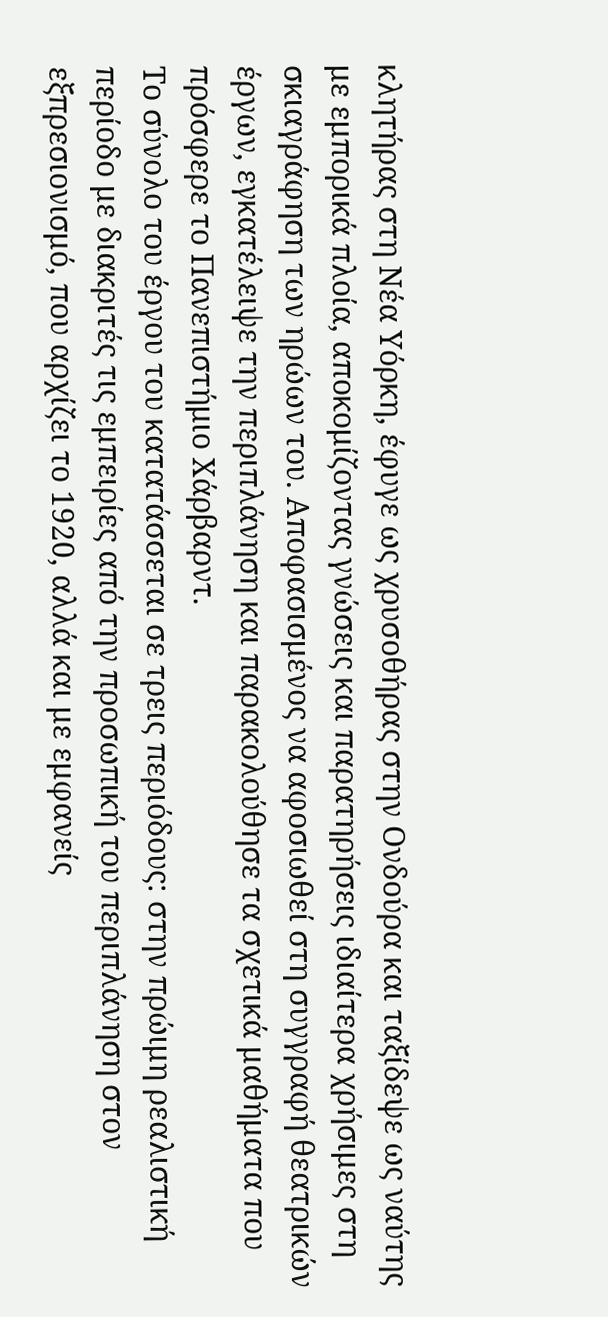κλητήρας στη Νέα Υόρκη, έφυγε ως χρυσοθήρας στην Ονδούρα και ταξίδεψε ως ναύτης με εμπορικά πλοία, αποκομίζοντας γνώσεις και παρατηρήσεις ιδιαίτερα χρήσιμες στη σκιαγράφηση των ηρώων του. Αποφασισμένος να αφοσιωθεί στη συγγραφή θεατρικών έργων, εγκατέλειψε την περιπλάνηση και παρακολούθησε τα σχετικά μαθήματα που πρόσφερε το Πανεπιστήμιο Χάρβαρντ.
Το σύνολο του έργου του κατατάσσεται σε τρεις περιόδους: στην πρώιμη ρεαλιστική περίοδο με διακριτές τις εμπειρίες από την προσωπική του περιπλάνηση στον εξπρεσιονισμό, που αρχίζει το 1920, αλλά και με εμφανείς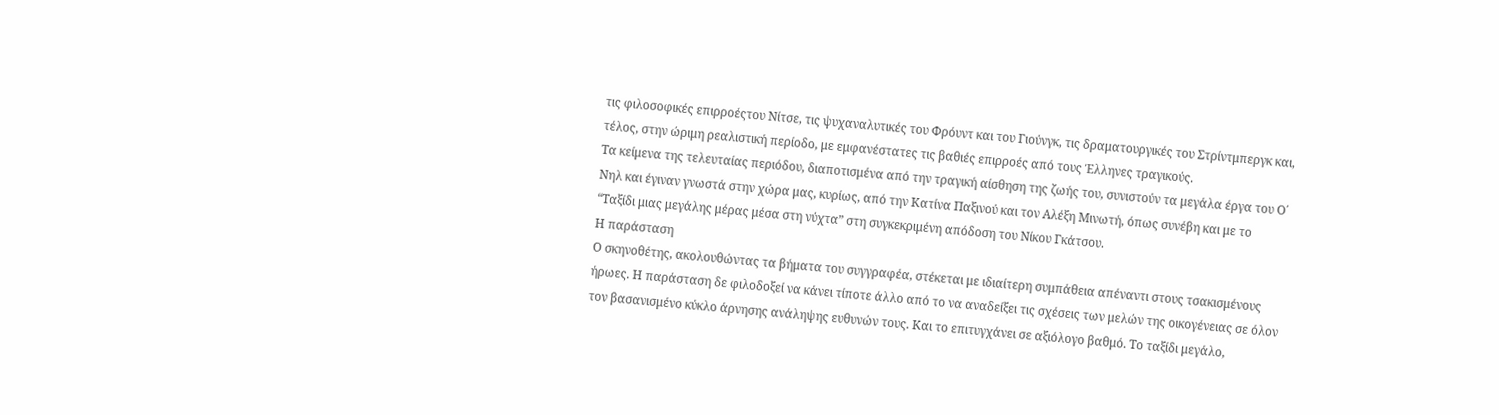τις φιλοσοφικές επιρροέςτου Νίτσε, τις ψυχαναλυτικές του Φρόυντ και του Γιούνγκ, τις δραματουργικές του Στρίντμπεργκ και, τέλος, στην ώριμη ρεαλιστική περίοδο, με εμφανέστατες τις βαθιές επιρροές από τους Έλληνες τραγικούς.
Τα κείμενα της τελευταίας περιόδου, διαποτισμένα από την τραγική αίσθηση της ζωής του, συνιστούν τα μεγάλα έργα του Ο΄ Νηλ και έγιναν γνωστά στην χώρα μας, κυρίως, από την Κατίνα Παξινού και τον Αλέξη Μινωτή, όπως συνέβη και με το “Ταξίδι μιας μεγάλης μέρας μέσα στη νύχτα” στη συγκεκριμένη απόδοση του Νίκου Γκάτσου.
Η παράσταση
Ο σκηνοθέτης, ακολουθώντας τα βήματα του συγγραφέα, στέκεται με ιδιαίτερη συμπάθεια απέναντι στους τσακισμένους ήρωες. Η παράσταση δε φιλοδοξεί να κάνει τίποτε άλλο από το να αναδείξει τις σχέσεις των μελών της οικογένειας σε όλον τον βασανισμένο κύκλο άρνησης ανάληψης ευθυνών τους. Και το επιτυγχάνει σε αξιόλογο βαθμό. Το ταξίδι μεγάλο,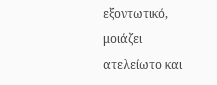εξοντωτικό, μοιάζει ατελείωτο και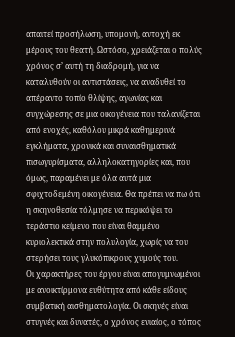απαιτεί προσήλωση, υπομονή, αντοχή εκ μέρους του θεατή. Ωστόσο, χρειάζεται ο πολύς χρόνος σ’ αυτή τη διαδρομή, για να καταλυθούν οι αντιστάσεις, να αναδυθεί το απέραντο τοπίο θλίψης, αγωνίας και συγχώρεσης σε μια οικογένεια που ταλανίζεται από ενοχές, καθόλου μικρά καθημερινά εγκλήματα, χρονικά και συναισθηματικά πισωγυρίσματα, αλληλοκατηγορίες και, που όμως, παραμένει με όλα αυτά μια σφιχτοδεμένη οικογένεια. Θα πρέπει να πω ότι η σκηνοθεσία τόλμησε να περικόψει το τεράστιο κείμενο που είναι θαμμένο κυριολεκτικά στην πολυλογία, χωρίς να του στερήσει τους γλυκόπικρους χυμούς του.
Οι χαρακτήρες του έργου είναι απογυμνωμένοι με ανοικτίρμονα ευθύτητα από κάθε είδους συμβατική αισθηματολογία. Οι σκηνές είναι στυγνές και δυνατές, ο χρόνος ενιαίος, ο τόπος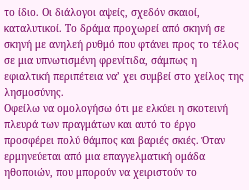το ίδιο. Οι διάλογοι αψείς, σχεδόν σκαιοί, καταλυτικοί. Το δράμα προχωρεί από σκηνή σε σκηνή με ανηλεή ρυθμό που φτάνει προς το τέλος σε μια υπνωτισμένη φρενίτιδα, σάμπως η εφιαλτική περιπέτεια να’ χει συμβεί στο χείλος της λησμοσύνης.
Οφείλω να ομολογήσω ότι με ελκύει η σκοτεινή πλευρά των πραγμάτων και αυτό το έργο προσφέρει πολύ θάμπος και βαριές σκιές. Όταν ερμηνεύεται από μια επαγγελματική ομάδα ηθοποιών, που μπορούν να χειριστούν το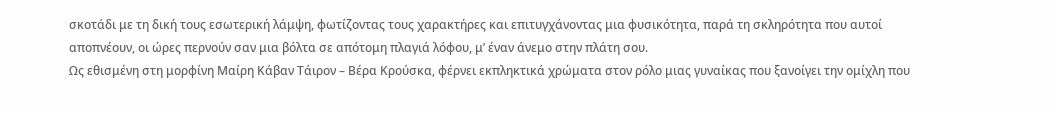σκοτάδι με τη δική τους εσωτερική λάμψη, φωτίζοντας τους χαρακτήρες και επιτυγχάνοντας μια φυσικότητα, παρά τη σκληρότητα που αυτοί αποπνέουν, οι ώρες περνούν σαν μια βόλτα σε απότομη πλαγιά λόφου, μ’ έναν άνεμο στην πλάτη σου.
Ως εθισμένη στη μορφίνη Mαίρη Κάβαν Τάιρον – Βέρα Κρούσκα, φέρνει εκπληκτικά χρώματα στον ρόλο μιας γυναίκας που ξανοίγει την ομίχλη που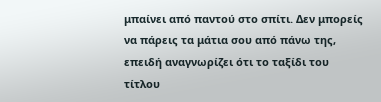μπαίνει από παντού στο σπίτι. Δεν μπορείς να πάρεις τα μάτια σου από πάνω της, επειδή αναγνωρίζει ότι το ταξίδι του τίτλου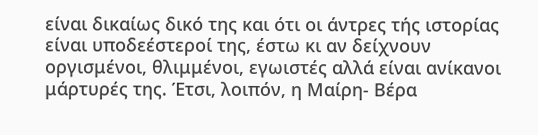είναι δικαίως δικό της και ότι οι άντρες τής ιστορίας είναι υποδεέστεροί της, έστω κι αν δείχνουν οργισμένοι, θλιμμένοι, εγωιστές αλλά είναι ανίκανοι μάρτυρές της. Έτσι, λοιπόν, η Μαίρη- Βέρα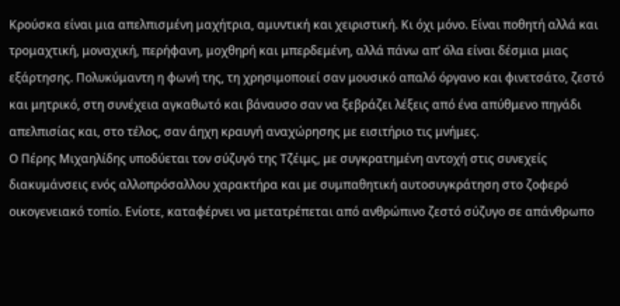Κρούσκα είναι μια απελπισμένη μαχήτρια, αμυντική και χειριστική. Κι όχι μόνο. Είναι ποθητή αλλά και τρομαχτική, μοναχική, περήφανη, μοχθηρή και μπερδεμένη, αλλά πάνω απ’ όλα είναι δέσμια μιας εξάρτησης. Πολυκύμαντη η φωνή της, τη χρησιμοποιεί σαν μουσικό απαλό όργανο και φινετσάτο, ζεστό και μητρικό, στη συνέχεια αγκαθωτό και βάναυσο σαν να ξεβράζει λέξεις από ένα απύθμενο πηγάδι απελπισίας και, στο τέλος, σαν άηχη κραυγή αναχώρησης με εισιτήριο τις μνήμες.
Ο Πέρης Μιχαηλίδης υποδύεται τον σύζυγό της Τζέιμς, με συγκρατημένη αντοχή στις συνεχείς διακυμάνσεις ενός αλλοπρόσαλλου χαρακτήρα και με συμπαθητική αυτοσυγκράτηση στο ζοφερό οικογενειακό τοπίο. Ενίοτε, καταφέρνει να μετατρέπεται από ανθρώπινο ζεστό σύζυγο σε απάνθρωπο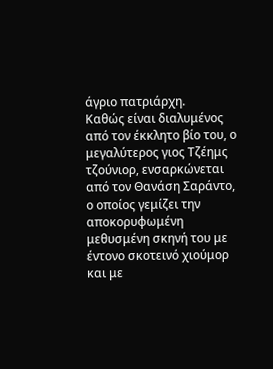άγριο πατριάρχη.
Καθώς είναι διαλυμένος από τον έκκλητο βίο του, ο μεγαλύτερος γιος Τζέημς τζούνιορ, ενσαρκώνεται από τον Θανάση Σαράντο, ο οποίος γεμίζει την αποκορυφωμένη μεθυσμένη σκηνή του με έντονο σκοτεινό χιούμορ και με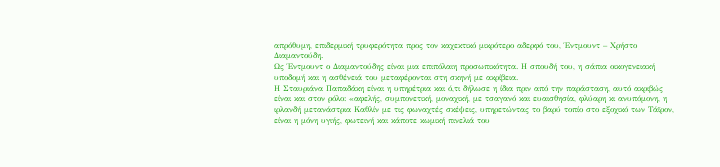απρόθυμη, επιδερμική τρυφερότητα προς τον καχεκτικό μικρότερο αδερφό του, Έντμουντ – Χρήστο Διαμαντούδη.
Ως Έντμουντ ο Διαμαντούδης είναι μια επιπόλαιη προσωπικότητα. Η σπουδή του, η σάπια οικογενειακή υποδομή και η ασθένειά του μεταφέρονται στη σκηνή με ακρίβεια.
Η Σταυριάνα Παπαδάκη είναι η υπηρέτρια και ό,τι δήλωσε η ίδια πριν από την παράσταση, αυτό ακριβώς είναι και στον ρόλο: «αφελής, συμπονετική, μοναχική, με τσαγανό και ευαισθησία, φλύαρη κι ανυπόμονη, η ιρλανδή μετανάστρια Καθλίν με τις φωναχτές σκέψεις, υπηρετώντας το βαρύ τοπίο στο εξοχικό των Τάϊρον, είναι η μόνη υγιής, φωτεινή και κάποτε κωμική πινελιά του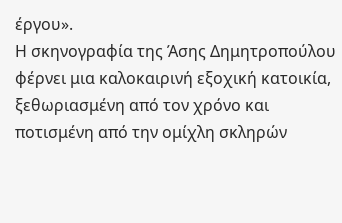έργου».
Η σκηνογραφία της Άσης Δημητροπούλου φέρνει μια καλοκαιρινή εξοχική κατοικία, ξεθωριασμένη από τον χρόνο και ποτισμένη από την ομίχλη σκληρών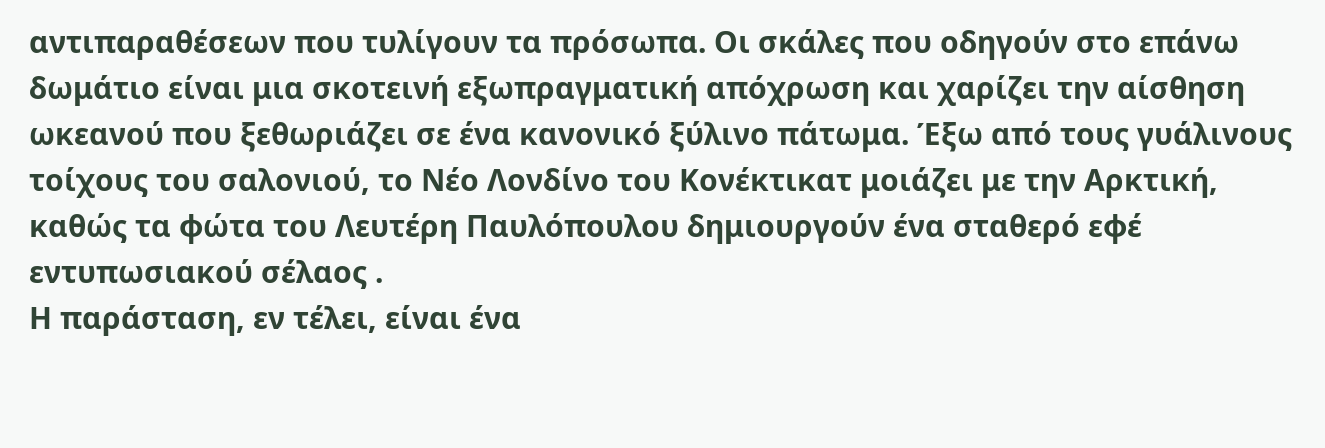αντιπαραθέσεων που τυλίγουν τα πρόσωπα. Οι σκάλες που οδηγούν στο επάνω δωμάτιο είναι μια σκοτεινή εξωπραγματική απόχρωση και χαρίζει την αίσθηση ωκεανού που ξεθωριάζει σε ένα κανονικό ξύλινο πάτωμα. Έξω από τους γυάλινους τοίχους του σαλονιού, το Νέο Λονδίνο του Κονέκτικατ μοιάζει με την Αρκτική, καθώς τα φώτα του Λευτέρη Παυλόπουλου δημιουργούν ένα σταθερό εφέ εντυπωσιακού σέλαος .
Η παράσταση, εν τέλει, είναι ένα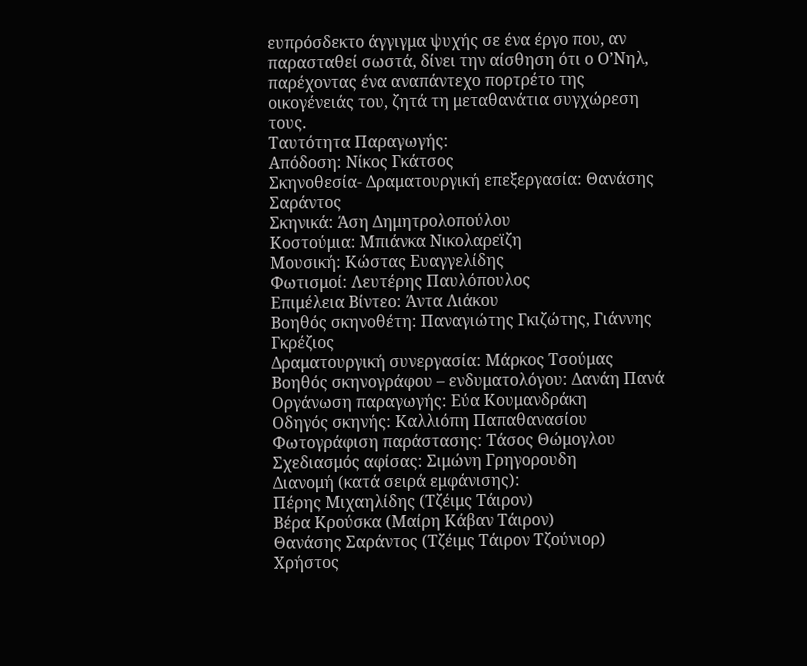ευπρόσδεκτο άγγιγμα ψυχής σε ένα έργο που, αν παρασταθεί σωστά, δίνει την αίσθηση ότι ο Ο’Νηλ, παρέχοντας ένα αναπάντεχο πορτρέτο της οικογένειάς του, ζητά τη μεταθανάτια συγχώρεση τους.
Ταυτότητα Παραγωγής:
Απόδοση: Νίκος Γκάτσος
Σκηνοθεσία- Δραματουργική επεξεργασία: Θανάσης Σαράντος
Σκηνικά: Άση Δημητρολοπούλου
Κοστούμια: Μπιάνκα Νικολαρεϊζη
Μουσική: Κώστας Ευαγγελίδης
Φωτισμοί: Λευτέρης Παυλόπουλος
Επιμέλεια Βίντεο: Άντα Λιάκου
Βοηθός σκηνοθέτη: Παναγιώτης Γκιζώτης, Γιάννης Γκρέζιος
Δραματουργική συνεργασία: Μάρκος Τσούμας
Βοηθός σκηνογράφου – ενδυματολόγου: Δανάη Πανά
Οργάνωση παραγωγής: Εύα Κουμανδράκη
Οδηγός σκηνής: Καλλιόπη Παπαθανασίου
Φωτογράφιση παράστασης: Τάσος Θώμογλου
Σχεδιασμός αφίσας: Σιμώνη Γρηγορουδη
Διανομή (κατά σειρά εμφάνισης):
Πέρης Μιχαηλίδης (Τζέιμς Τάιρον)
Βέρα Κρούσκα (Μαίρη Κάβαν Τάιρον)
Θανάσης Σαράντος (Τζέιμς Τάιρον Τζούνιορ)
Χρήστος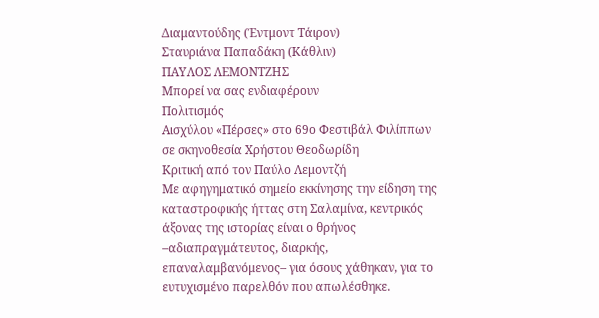Διαμαντούδης (Έντμοντ Τάιρον)
Σταυριάνα Παπαδάκη (Κάθλιν)
ΠΑΥΛΟΣ ΛΕΜΟΝΤΖΗΣ
Μπορεί να σας ενδιαφέρουν
Πολιτισμός
Αισχύλου «Πέρσες» στο 69ο Φεστιβάλ Φιλίππων σε σκηνοθεσία Χρήστου Θεοδωρίδη
Κριτική από τον Παύλο Λεμοντζή
Με αφηγηματικό σημείο εκκίνησης την είδηση της καταστροφικής ήττας στη Σαλαμίνα, κεντρικός άξονας της ιστορίας είναι ο θρήνος –αδιαπραγμάτευτος, διαρκής, επαναλαμβανόμενος– για όσους χάθηκαν, για το ευτυχισμένο παρελθόν που απωλέσθηκε.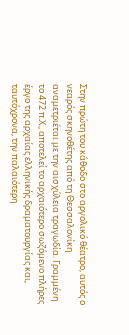Στην πρώτη του κάθοδο στο αργολικό θέατρο, αυτός ο νεαρός σκηνοθέτης από τη Θεσσαλονίκη αναμετριέται με την αισχύλεια τραγωδία. Γραμμένη το 472 π.Χ., αποτελεί το αρχαιότερο σωζόμενο πλήρες έργο της αρχαίας ελληνικής δραματουργίας και, ταυτόχρονα, την παλαιότερη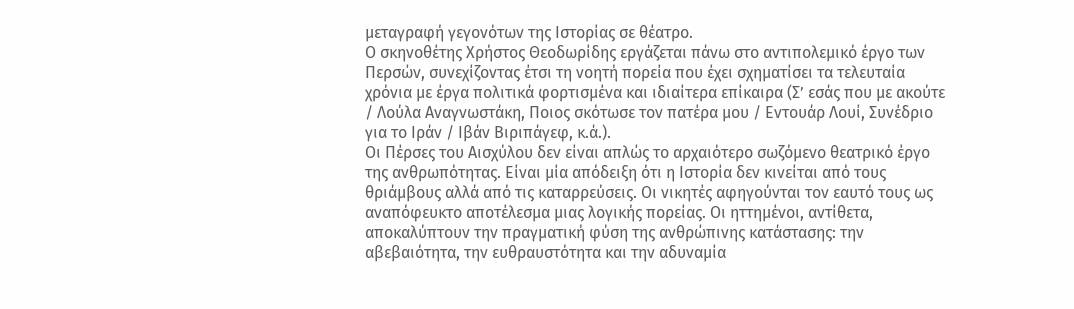μεταγραφή γεγονότων της Ιστορίας σε θέατρο.
Ο σκηνοθέτης Χρήστος Θεοδωρίδης εργάζεται πάνω στο αντιπολεμικό έργο των Περσών, συνεχίζοντας έτσι τη νοητή πορεία που έχει σχηματίσει τα τελευταία χρόνια με έργα πολιτικά φορτισμένα και ιδιαίτερα επίκαιρα (Σ’ εσάς που με ακούτε / Λούλα Αναγνωστάκη, Ποιος σκότωσε τον πατέρα μου / Εντουάρ Λουί, Συνέδριο για το Ιράν / Ιβάν Βιριπάγεφ, κ.ά.).
Οι Πέρσες του Αισχύλου δεν είναι απλώς το αρχαιότερο σωζόμενο θεατρικό έργο της ανθρωπότητας. Είναι μία απόδειξη ότι η Ιστορία δεν κινείται από τους θριάμβους αλλά από τις καταρρεύσεις. Οι νικητές αφηγούνται τον εαυτό τους ως αναπόφευκτο αποτέλεσμα μιας λογικής πορείας. Οι ηττημένοι, αντίθετα, αποκαλύπτουν την πραγματική φύση της ανθρώπινης κατάστασης: την αβεβαιότητα, την ευθραυστότητα και την αδυναμία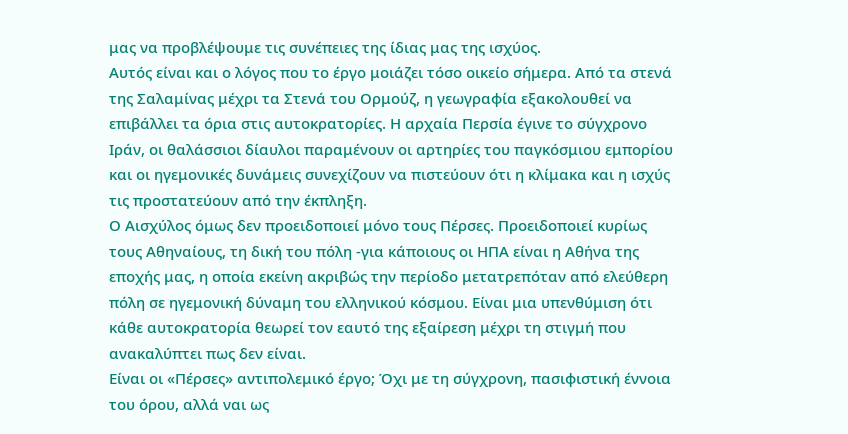μας να προβλέψουμε τις συνέπειες της ίδιας μας της ισχύος.
Αυτός είναι και ο λόγος που το έργο μοιάζει τόσο οικείο σήμερα. Από τα στενά της Σαλαμίνας μέχρι τα Στενά του Ορμούζ, η γεωγραφία εξακολουθεί να επιβάλλει τα όρια στις αυτοκρατορίες. Η αρχαία Περσία έγινε το σύγχρονο Ιράν, οι θαλάσσιοι δίαυλοι παραμένουν οι αρτηρίες του παγκόσμιου εμπορίου και οι ηγεμονικές δυνάμεις συνεχίζουν να πιστεύουν ότι η κλίμακα και η ισχύς τις προστατεύουν από την έκπληξη.
Ο Αισχύλος όμως δεν προειδοποιεί μόνο τους Πέρσες. Προειδοποιεί κυρίως τους Αθηναίους, τη δική του πόλη -για κάποιους οι ΗΠΑ είναι η Αθήνα της εποχής μας, η οποία εκείνη ακριβώς την περίοδο μετατρεπόταν από ελεύθερη πόλη σε ηγεμονική δύναμη του ελληνικού κόσμου. Είναι μια υπενθύμιση ότι κάθε αυτοκρατορία θεωρεί τον εαυτό της εξαίρεση μέχρι τη στιγμή που ανακαλύπτει πως δεν είναι.
Είναι οι «Πέρσες» αντιπολεμικό έργο; Όχι με τη σύγχρονη, πασιφιστική έννοια του όρου, αλλά ναι ως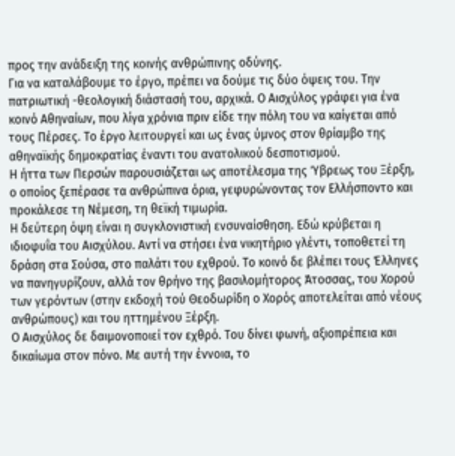προς την ανάδειξη της κοινής ανθρώπινης οδύνης.
Για να καταλάβουμε το έργο, πρέπει να δούμε τις δύο όψεις του. Την πατριωτική -θεολογική διάστασή του, αρχικά. Ο Αισχύλος γράφει για ένα κοινό Αθηναίων, που λίγα χρόνια πριν είδε την πόλη του να καίγεται από τους Πέρσες. Το έργο λειτουργεί και ως ένας ύμνος στον θρίαμβο της αθηναϊκής δημοκρατίας έναντι του ανατολικού δεσποτισμού.
Η ήττα των Περσών παρουσιάζεται ως αποτέλεσμα της Ύβρεως του Ξέρξη, ο οποίος ξεπέρασε τα ανθρώπινα όρια, γεφυρώνοντας τον Ελλήσποντο και προκάλεσε τη Νέμεση, τη θεϊκή τιμωρία.
Η δεύτερη όψη είναι η συγκλονιστική ενσυναίσθηση. Εδώ κρύβεται η ιδιοφυΐα του Αισχύλου. Αντί να στήσει ένα νικητήριο γλέντι, τοποθετεί τη δράση στα Σούσα, στο παλάτι του εχθρού. Το κοινό δε βλέπει τους Έλληνες να πανηγυρίζουν, αλλά τον θρήνο της βασιλομήτορος Άτοσσας, του Χορού των γερόντων (στην εκδοχή τού Θεοδωρίδη ο Χορός αποτελείται από νέους ανθρώπους) και του ηττημένου Ξέρξη.
Ο Αισχύλος δε δαιμονοποιεί τον εχθρό. Του δίνει φωνή, αξιοπρέπεια και δικαίωμα στον πόνο. Με αυτή την έννοια, το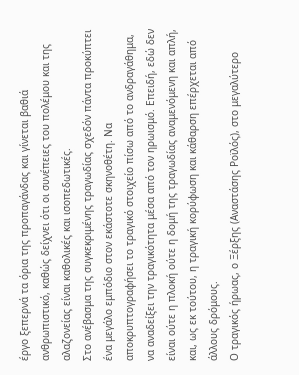έργο ξεπερνά τα όρια της προπαγάνδας και γίνεται βαθιά ανθρωπιστικό, καθώς δείχνει ότι οι συνέπειες του πολέμου και της αλαζονείας είναι καθολικές και ισοπεδωτικές.
Στο ανέβασμα της συγκεκριμένης τραγωδίας σχεδόν πάντα προκύπτει ένα μεγάλο εμπόδιο στον εκάστοτε σκηνοθέτη. Να αποκρυπτογραφήσει το τραγικό στοιχείο πίσω από το ανδραγάθημα, να αναδείξει την τραγικότητα μέσα από τον ηρωισμό. Επειδή, εδώ δεν είναι ούτε η πλοκή ούτε η δομή της τραγωδίας αναμενόμενη και απλή, και, ως εκ τούτου, η τραγική κορύφωση και κάθαρση επέρχεται από άλλους δρόμους.
Ο τραγικός ήρωας, ο Ξέρξης (Αναστάσης Ροϊλός), στο μεγαλύτερο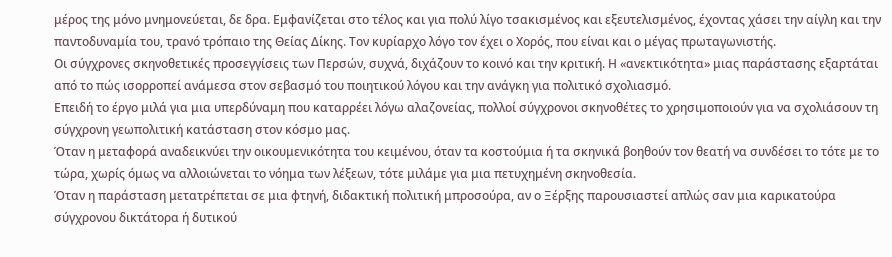μέρος της μόνο μνημονεύεται, δε δρα. Εμφανίζεται στο τέλος και για πολύ λίγο τσακισμένος και εξευτελισμένος, έχοντας χάσει την αίγλη και την παντοδυναμία του, τρανό τρόπαιο της Θείας Δίκης. Τον κυρίαρχο λόγο τον έχει ο Χορός, που είναι και ο μέγας πρωταγωνιστής.
Οι σύγχρονες σκηνοθετικές προσεγγίσεις των Περσών, συχνά, διχάζουν το κοινό και την κριτική. Η «ανεκτικότητα» μιας παράστασης εξαρτάται από το πώς ισορροπεί ανάμεσα στον σεβασμό του ποιητικού λόγου και την ανάγκη για πολιτικό σχολιασμό.
Επειδή το έργο μιλά για μια υπερδύναμη που καταρρέει λόγω αλαζονείας, πολλοί σύγχρονοι σκηνοθέτες το χρησιμοποιούν για να σχολιάσουν τη σύγχρονη γεωπολιτική κατάσταση στον κόσμο μας.
Όταν η μεταφορά αναδεικνύει την οικουμενικότητα του κειμένου, όταν τα κοστούμια ή τα σκηνικά βοηθούν τον θεατή να συνδέσει το τότε με το τώρα, χωρίς όμως να αλλοιώνεται το νόημα των λέξεων, τότε μιλάμε για μια πετυχημένη σκηνοθεσία.
Όταν η παράσταση μετατρέπεται σε μια φτηνή, διδακτική πολιτική μπροσούρα, αν ο Ξέρξης παρουσιαστεί απλώς σαν μια καρικατούρα σύγχρονου δικτάτορα ή δυτικού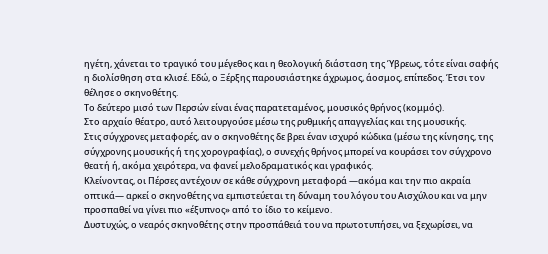ηγέτη, χάνεται το τραγικό του μέγεθος και η θεολογική διάσταση της Ύβρεως, τότε είναι σαφής η διολίσθηση στα κλισέ. Εδώ, ο Ξέρξης παρουσιάστηκε άχρωμος, άοσμος, επίπεδος. Έτσι τον θέλησε ο σκηνοθέτης.
Το δεύτερο μισό των Περσών είναι ένας παρατεταμένος, μουσικός θρήνος (κομμός).
Στο αρχαίο θέατρο, αυτό λειτουργούσε μέσω της ρυθμικής απαγγελίας και της μουσικής.
Στις σύγχρονες μεταφορές, αν ο σκηνοθέτης δε βρει έναν ισχυρό κώδικα (μέσω της κίνησης, της σύγχρονης μουσικής ή της χορογραφίας), ο συνεχής θρήνος μπορεί να κουράσει τον σύγχρονο θεατή ή, ακόμα χειρότερα, να φανεί μελοδραματικός και γραφικός.
Κλείνοντας, οι Πέρσες αντέχουν σε κάθε σύγχρονη μεταφορά —ακόμα και την πιο ακραία οπτικά— αρκεί ο σκηνοθέτης να εμπιστεύεται τη δύναμη του λόγου του Αισχύλου και να μην προσπαθεί να γίνει πιο «έξυπνος» από το ίδιο το κείμενο.
Δυστυχώς, ο νεαρός σκηνοθέτης στην προσπάθειά του να πρωτοτυπήσει, να ξεχωρίσει, να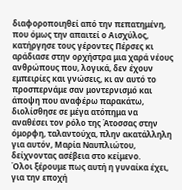διαφοροποιηθεί από την πεπατημένη, που όμως την απαιτεί ο Αισχύλος, κατήργησε τους γέροντες Πέρσες κι αράδιασε στην ορχήστρα μια χαρά νέους ανθρώπους που, λογικά, δεν έχουν εμπειρίες και γνώσεις, κι αν αυτό το προσπερνάμε σαν μοντερνισμό και άποψη που αναφέρω παρακάτω, διολίσθησε σε μέγα ατόπημα να αναθέσει τον ρόλο της Άτοσσας στην όμορφη, ταλαντούχα, πλην ακατάλληλη για αυτόν, Μαρία Ναυπλιώτου, δείχνοντας ασέβεια στο κείμενο.
Όλοι ξέρουμε πως αυτή η γυναίκα έχει, για την εποχή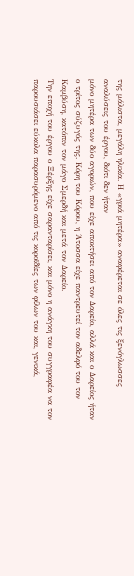της μάλιστα, μεγάλη ηλικία. Η «γριά μητέρα» αναφέρεται σε όλες τις ξενόγλωσσες αναλύσεις του έργου, διότι δεν ήταν
μόνο μητέρα των δύο αγοριών, που είχε αποκτήσει από τον Δαρείο, αλλά και ο Δαρείος ήταν ο τρίτος σύζυγός της. Κόρη του Κόρου, η Άτοσσα είχε παντρευτεί τον αδελφό του τον Καμβύση, κατόπιν τον μάγο Σμερδή και μετά τον Δαρείο.
Την εποχή του έργου ο Ξέρξης είχε σαρανταρίσει, και μόνο η ανάγκη του συγγραφέα να τον παρουσιάσει εύκολα παρασυρόμενο από τις κοροϊδίες των φίλων του και, γενικά,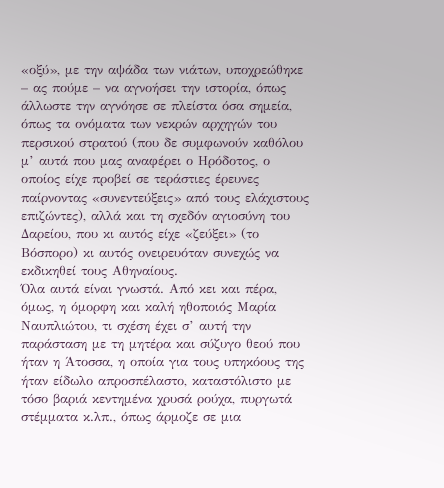«οξύ», με την αψάδα των νιάτων, υποχρεώθηκε – ας πούμε – να αγνοήσει την ιστορία, όπως άλλωστε την αγνόησε σε πλείστα όσα σημεία, όπως τα ονόματα των νεκρών αρχηγών του περσικού στρατού (που δε συμφωνούν καθόλου μ’ αυτά που μας αναφέρει ο Ηρόδοτος, ο οποίος είχε προβεί σε τεράστιες έρευνες παίρνοντας «συνεντεύξεις» από τους ελάχιστους επιζώντες), αλλά και τη σχεδόν αγιοσύνη του Δαρείου, που κι αυτός είχε «ζεύξει» (το Βόσπορο) κι αυτός ονειρευόταν συνεχώς να εκδικηθεί τους Αθηναίους.
Όλα αυτά είναι γνωστά. Από κει και πέρα, όμως, η όμορφη και καλή ηθοποιός Μαρία Ναυπλιώτου, τι σχέση έχει σ’ αυτή την παράσταση με τη μητέρα και σύζυγο θεού που ήταν η Άτοσσα, η οποία για τους υπηκόους της ήταν είδωλο απροσπέλαστο, καταστόλιστο με τόσο βαριά κεντημένα χρυσά ρούχα, πυργωτά στέμματα κ.λπ., όπως άρμοζε σε μια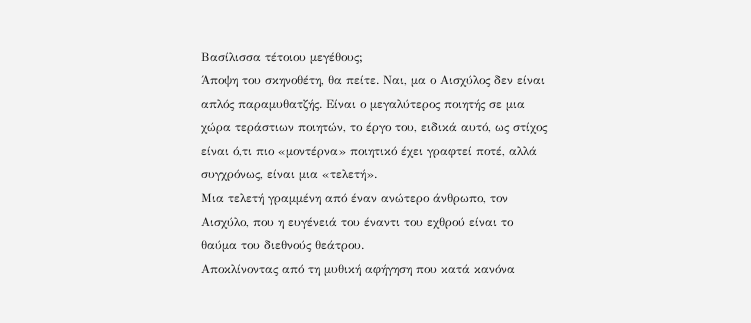Βασίλισσα τέτοιου μεγέθους;
Άποψη του σκηνοθέτη, θα πείτε. Ναι, μα ο Αισχύλος δεν είναι απλός παραμυθατζής. Είναι ο μεγαλύτερος ποιητής σε μια χώρα τεράστιων ποιητών, το έργο του, ειδικά αυτό, ως στίχος είναι ό,τι πιο «μοντέρνα» ποιητικό έχει γραφτεί ποτέ, αλλά συγχρόνως, είναι μια «τελετή».
Μια τελετή γραμμένη από έναν ανώτερο άνθρωπο, τον Αισχύλο, που η ευγένειά του έναντι του εχθρού είναι το θαύμα του διεθνούς θεάτρου.
Αποκλίνοντας από τη μυθική αφήγηση που κατά κανόνα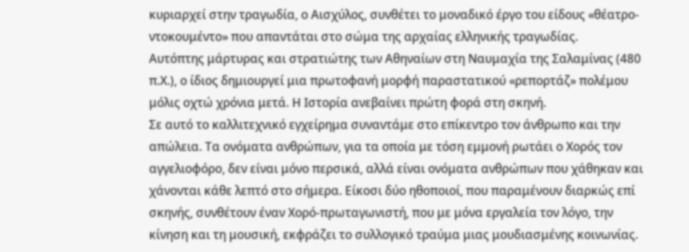κυριαρχεί στην τραγωδία, ο Αισχύλος, συνθέτει το μοναδικό έργο του είδους «θέατρο-ντοκουμέντο» που απαντάται στο σώμα της αρχαίας ελληνικής τραγωδίας.
Αυτόπτης μάρτυρας και στρατιώτης των Αθηναίων στη Ναυμαχία της Σαλαμίνας (480 π.Χ.), ο ίδιος δημιουργεί μια πρωτοφανή μορφή παραστατικού «ρεπορτάζ» πολέμου μόλις οχτώ χρόνια μετά. Η Ιστορία ανεβαίνει πρώτη φορά στη σκηνή.
Σε αυτό το καλλιτεχνικό εγχείρημα συναντάμε στο επίκεντρο τον άνθρωπο και την απώλεια. Τα ονόματα ανθρώπων, για τα οποία με τόση εμμονή ρωτάει ο Χορός τον αγγελιοφόρο, δεν είναι μόνο περσικά, αλλά είναι ονόματα ανθρώπων που χάθηκαν και χάνονται κάθε λεπτό στο σήμερα. Είκοσι δύο ηθοποιοί, που παραμένουν διαρκώς επί σκηνής, συνθέτουν έναν Χορό-πρωταγωνιστή, που με μόνα εργαλεία τον λόγο, την κίνηση και τη μουσική, εκφράζει το συλλογικό τραύμα μιας μουδιασμένης κοινωνίας.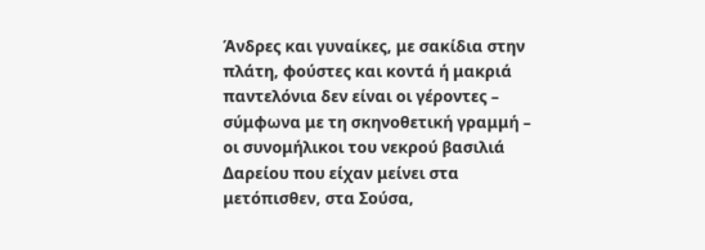Άνδρες και γυναίκες, με σακίδια στην πλάτη, φούστες και κοντά ή μακριά παντελόνια δεν είναι οι γέροντες – σύμφωνα με τη σκηνοθετική γραμμή – οι συνομήλικοι του νεκρού βασιλιά Δαρείου που είχαν μείνει στα μετόπισθεν, στα Σούσα,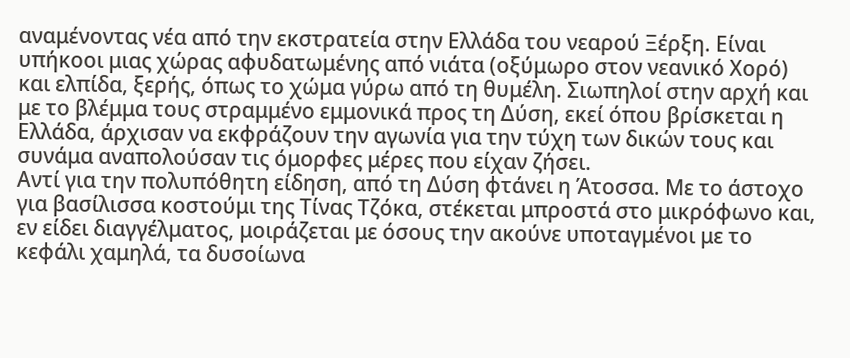αναμένοντας νέα από την εκστρατεία στην Ελλάδα του νεαρού Ξέρξη. Είναι υπήκοοι μιας χώρας αφυδατωμένης από νιάτα (οξύμωρο στον νεανικό Χορό) και ελπίδα, ξερής, όπως το χώμα γύρω από τη θυμέλη. Σιωπηλοί στην αρχή και με το βλέμμα τους στραμμένο εμμονικά προς τη Δύση, εκεί όπου βρίσκεται η Ελλάδα, άρχισαν να εκφράζουν την αγωνία για την τύχη των δικών τους και συνάμα αναπολούσαν τις όμορφες μέρες που είχαν ζήσει.
Αντί για την πολυπόθητη είδηση, από τη Δύση φτάνει η Άτοσσα. Με το άστοχο για βασίλισσα κοστούμι της Τίνας Τζόκα, στέκεται μπροστά στο μικρόφωνο και, εν είδει διαγγέλματος, μοιράζεται με όσους την ακούνε υποταγμένοι με το κεφάλι χαμηλά, τα δυσοίωνα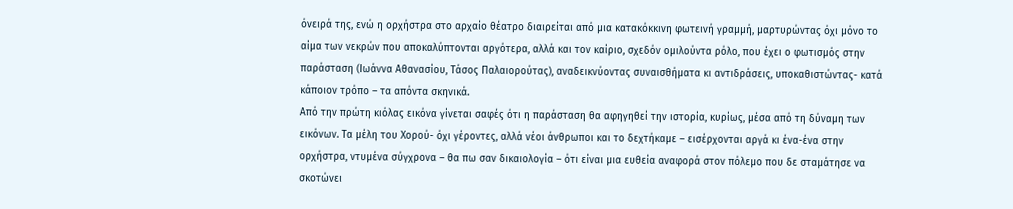όνειρά της, ενώ η ορχήστρα στο αρχαίο θέατρο διαιρείται από μια κατακόκκινη φωτεινή γραμμή, μαρτυρώντας όχι μόνο το αίμα των νεκρών που αποκαλύπτονται αργότερα, αλλά και τον καίριο, σχεδόν ομιλούντα ρόλο, που έχει ο φωτισμός στην παράσταση (Ιωάννα Αθανασίου, Τάσος Παλαιορούτας), αναδεικνύοντας συναισθήματα κι αντιδράσεις, υποκαθιστώντας- κατά κάποιον τρόπο – τα απόντα σκηνικά.
Από την πρώτη κιόλας εικόνα γίνεται σαφές ότι η παράσταση θα αφηγηθεί την ιστορία, κυρίως, μέσα από τη δύναμη των εικόνων. Τα μέλη του Χορού- όχι γέροντες, αλλά νέοι άνθρωποι και το δεχτήκαμε – εισέρχονται αργά κι ένα-ένα στην ορχήστρα, ντυμένα σύγχρονα – θα πω σαν δικαιολογία – ότι είναι μια ευθεία αναφορά στον πόλεμο που δε σταμάτησε να σκοτώνει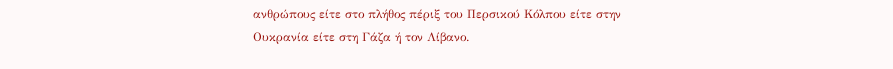ανθρώπους είτε στο πλήθος πέριξ του Περσικού Κόλπου είτε στην Ουκρανία είτε στη Γάζα ή τον Λίβανο.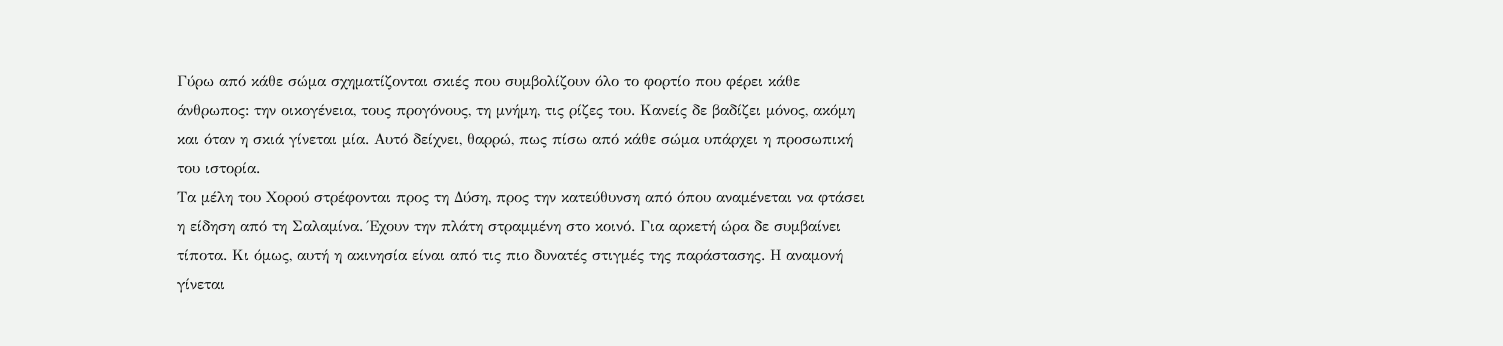Γύρω από κάθε σώμα σχηματίζονται σκιές που συμβολίζουν όλο το φορτίο που φέρει κάθε άνθρωπος: την οικογένεια, τους προγόνους, τη μνήμη, τις ρίζες του. Κανείς δε βαδίζει μόνος, ακόμη και όταν η σκιά γίνεται μία. Αυτό δείχνει, θαρρώ, πως πίσω από κάθε σώμα υπάρχει η προσωπική του ιστορία.
Τα μέλη του Χορού στρέφονται προς τη Δύση, προς την κατεύθυνση από όπου αναμένεται να φτάσει η είδηση από τη Σαλαμίνα. Έχουν την πλάτη στραμμένη στο κοινό. Για αρκετή ώρα δε συμβαίνει τίποτα. Κι όμως, αυτή η ακινησία είναι από τις πιο δυνατές στιγμές της παράστασης. Η αναμονή γίνεται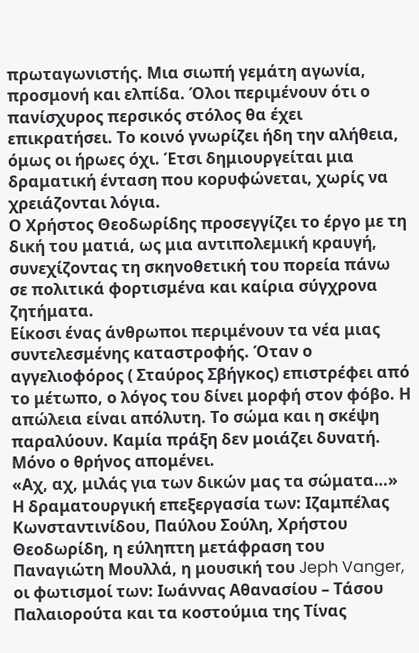πρωταγωνιστής. Μια σιωπή γεμάτη αγωνία, προσμονή και ελπίδα. Όλοι περιμένουν ότι ο πανίσχυρος περσικός στόλος θα έχει επικρατήσει. Το κοινό γνωρίζει ήδη την αλήθεια, όμως οι ήρωες όχι. Έτσι δημιουργείται μια δραματική ένταση που κορυφώνεται, χωρίς να χρειάζονται λόγια.
Ο Χρήστος Θεοδωρίδης προσεγγίζει το έργο με τη δική του ματιά, ως μια αντιπολεμική κραυγή, συνεχίζοντας τη σκηνοθετική του πορεία πάνω σε πολιτικά φορτισμένα και καίρια σύγχρονα ζητήματα.
Είκοσι ένας άνθρωποι περιμένουν τα νέα μιας συντελεσμένης καταστροφής. Όταν ο αγγελιοφόρος ( Σταύρος Σβήγκος) επιστρέφει από το μέτωπο, ο λόγος του δίνει μορφή στον φόβο. Η απώλεια είναι απόλυτη. Το σώμα και η σκέψη παραλύουν. Καμία πράξη δεν μοιάζει δυνατή. Μόνο ο θρήνος απομένει.
«Αχ, αχ, μιλάς για των δικών μας τα σώματα…»
Η δραματουργική επεξεργασία των: Ιζαμπέλας Κωνσταντινίδου, Παύλου Σούλη, Χρήστου Θεοδωρίδη, η εύληπτη μετάφραση του Παναγιώτη Μουλλά, η μουσική του Jeph Vanger, οι φωτισμοί των: Ιωάννας Αθανασίου – Τάσου Παλαιορούτα και τα κοστούμια της Τίνας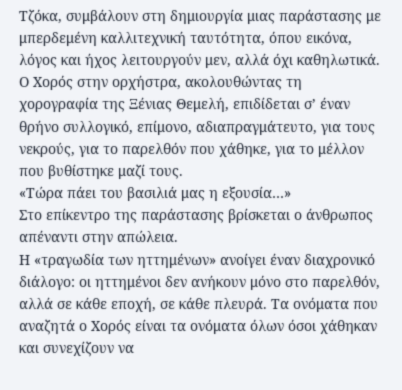Τζόκα, συμβάλουν στη δημιουργία μιας παράστασης με μπερδεμένη καλλιτεχνική ταυτότητα, όπου εικόνα, λόγος και ήχος λειτουργούν μεν, αλλά όχι καθηλωτικά.
Ο Χορός στην ορχήστρα, ακολουθώντας τη χορογραφία της Ξένιας Θεμελή, επιδίδεται σ’ έναν θρήνο συλλογικό, επίμονο, αδιαπραγμάτευτο, για τους νεκρούς, για το παρελθόν που χάθηκε, για το μέλλον που βυθίστηκε μαζί τους.
«Τώρα πάει του βασιλιά μας η εξουσία…»
Στο επίκεντρο της παράστασης βρίσκεται ο άνθρωπος απέναντι στην απώλεια.
Η «τραγωδία των ηττημένων» ανοίγει έναν διαχρονικό διάλογο: οι ηττημένοι δεν ανήκουν μόνο στο παρελθόν, αλλά σε κάθε εποχή, σε κάθε πλευρά. Τα ονόματα που αναζητά ο Χορός είναι τα ονόματα όλων όσοι χάθηκαν και συνεχίζουν να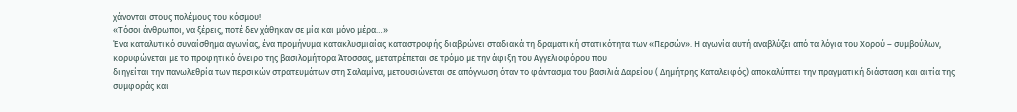χάνονται στους πολέμους του κόσμου!
«Τόσοι άνθρωποι, να ξέρεις, ποτέ δεν χάθηκαν σε μία και μόνο μέρα…»
Ένα καταλυτικό συναίσθημα αγωνίας, ένα προμήνυμα κατακλυσμιαίας καταστροφής διαβρώνει σταδιακά τη δραματική στατικότητα των «Περσών». Η αγωνία αυτή αναβλύζει από τα λόγια του Χορού – συμβούλων, κορυφώνεται με το προφητικό όνειρο της βασιλομήτορα Άτοσσας, μετατρέπεται σε τρόμο με την άφιξη του Αγγελιοφόρου που
διηγείται την πανωλεθρία των περσικών στρατευμάτων στη Σαλαμίνα, μετουσιώνεται σε απόγνωση όταν το φάντασμα του βασιλιά Δαρείου ( Δημήτρης Καταλειφός) αποκαλύπτει την πραγματική διάσταση και αιτία της συμφοράς και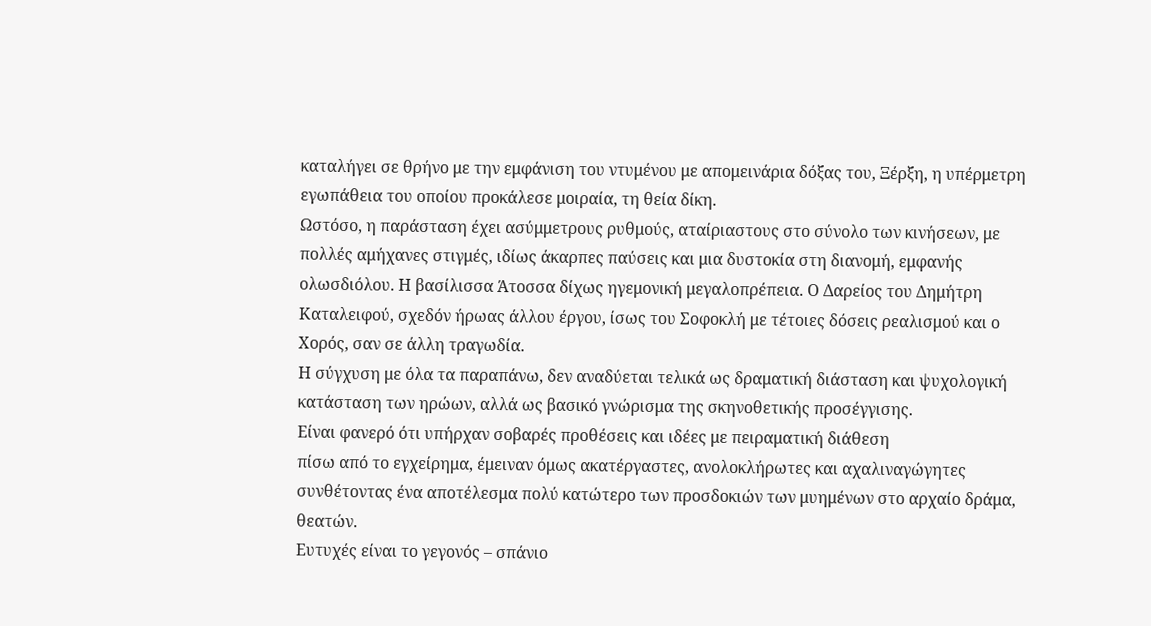καταλήγει σε θρήνο με την εμφάνιση του ντυμένου με απομεινάρια δόξας του, Ξέρξη, η υπέρμετρη εγωπάθεια του οποίου προκάλεσε μοιραία, τη θεία δίκη.
Ωστόσο, η παράσταση έχει ασύμμετρους ρυθμούς, αταίριαστους στο σύνολο των κινήσεων, με πολλές αμήχανες στιγμές, ιδίως άκαρπες παύσεις και μια δυστοκία στη διανομή, εμφανής ολωσδιόλου. Η βασίλισσα Άτοσσα δίχως ηγεμονική μεγαλοπρέπεια. Ο Δαρείος του Δημήτρη Καταλειφού, σχεδόν ήρωας άλλου έργου, ίσως του Σοφοκλή με τέτοιες δόσεις ρεαλισμού και ο Χορός, σαν σε άλλη τραγωδία.
Η σύγχυση με όλα τα παραπάνω, δεν αναδύεται τελικά ως δραματική διάσταση και ψυχολογική κατάσταση των ηρώων, αλλά ως βασικό γνώρισμα της σκηνοθετικής προσέγγισης.
Είναι φανερό ότι υπήρχαν σοβαρές προθέσεις και ιδέες με πειραματική διάθεση
πίσω από το εγχείρημα, έμειναν όμως ακατέργαστες, ανολοκλήρωτες και αχαλιναγώγητες συνθέτοντας ένα αποτέλεσμα πολύ κατώτερο των προσδοκιών των μυημένων στο αρχαίο δράμα, θεατών.
Ευτυχές είναι το γεγονός – σπάνιο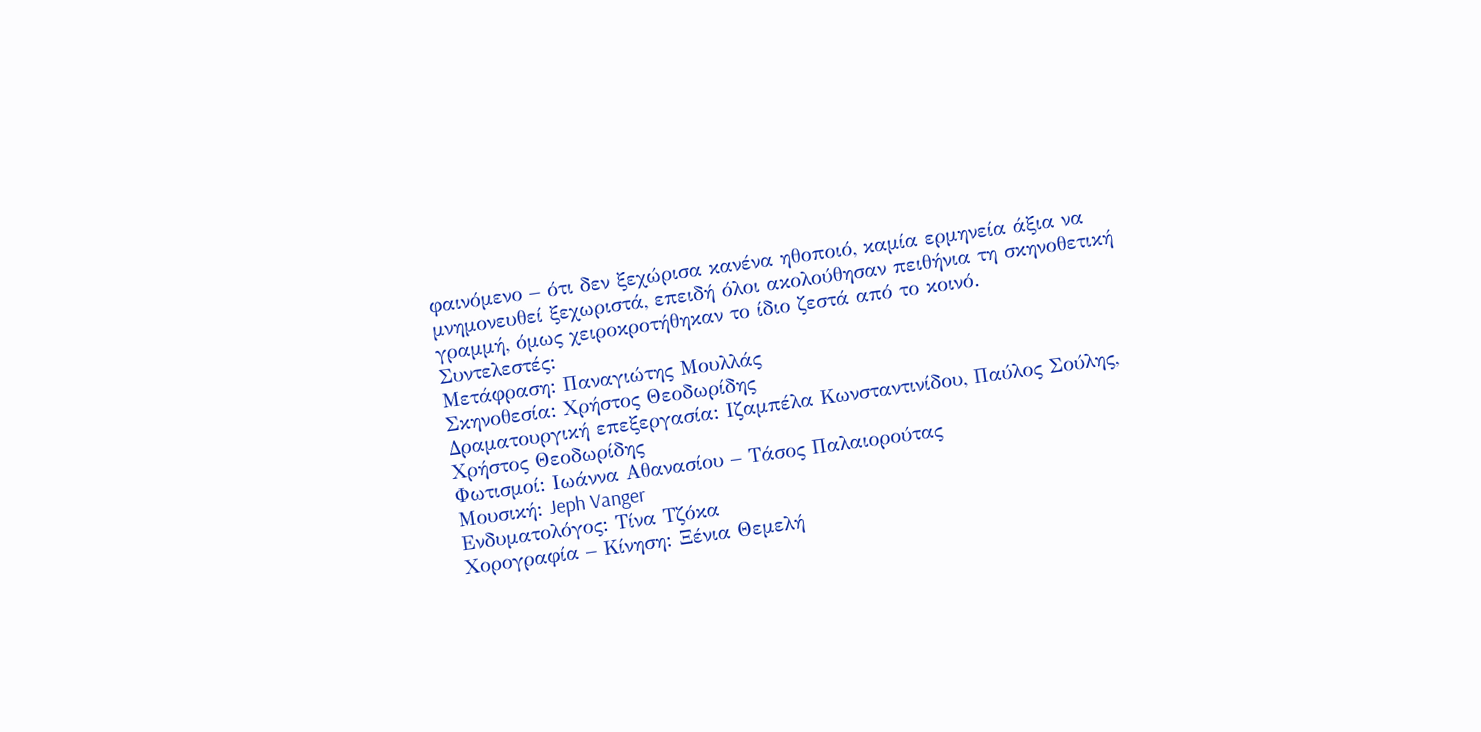φαινόμενο – ότι δεν ξεχώρισα κανένα ηθοποιό, καμία ερμηνεία άξια να μνημονευθεί ξεχωριστά, επειδή όλοι ακολούθησαν πειθήνια τη σκηνοθετική γραμμή, όμως χειροκροτήθηκαν το ίδιο ζεστά από το κοινό.
Συντελεστές:
Μετάφραση: Παναγιώτης Μουλλάς
Σκηνοθεσία: Χρήστος Θεοδωρίδης
Δραματουργική επεξεργασία: Ιζαμπέλα Κωνσταντινίδου, Παύλος Σούλης, Χρήστος Θεοδωρίδης
Φωτισμοί: Ιωάννα Αθανασίου – Τάσος Παλαιορούτας
Μουσική: Jeph Vanger
Ενδυματολόγος: Τίνα Τζόκα
Χορογραφία – Κίνηση: Ξένια Θεμελή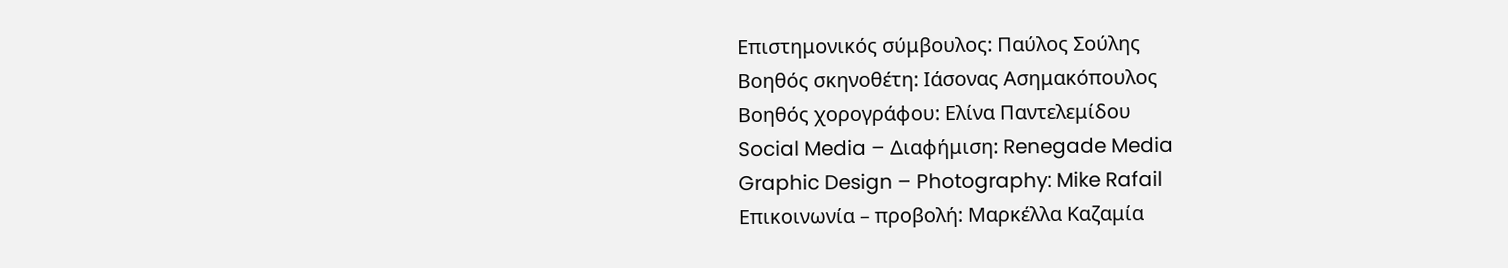Επιστημονικός σύμβουλος: Παύλος Σούλης
Βοηθός σκηνοθέτη: Ιάσονας Ασημακόπουλος
Βοηθός χορογράφου: Ελίνα Παντελεμίδου
Social Media – Διαφήμιση: Renegade Media
Graphic Design – Photography: Mike Rafail
Επικοινωνία – προβολή: Μαρκέλλα Καζαμία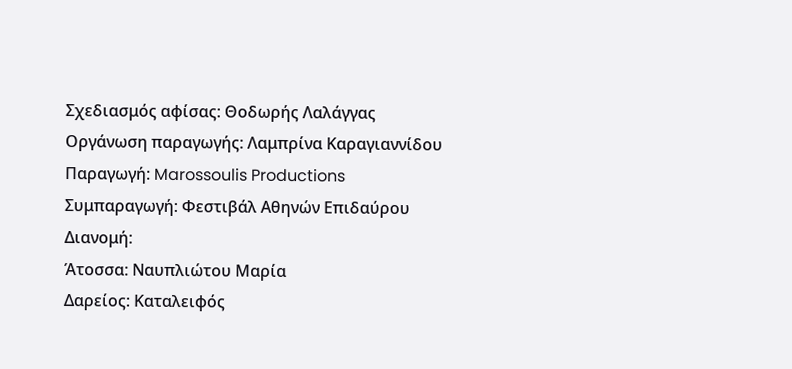Σχεδιασμός αφίσας: Θοδωρής Λαλάγγας
Οργάνωση παραγωγής: Λαμπρίνα Καραγιαννίδου
Παραγωγή: Marossoulis Productions
Συμπαραγωγή: Φεστιβάλ Αθηνών Επιδαύρου
Διανομή:
Άτοσσα: Ναυπλιώτου Μαρία
Δαρείος: Καταλειφός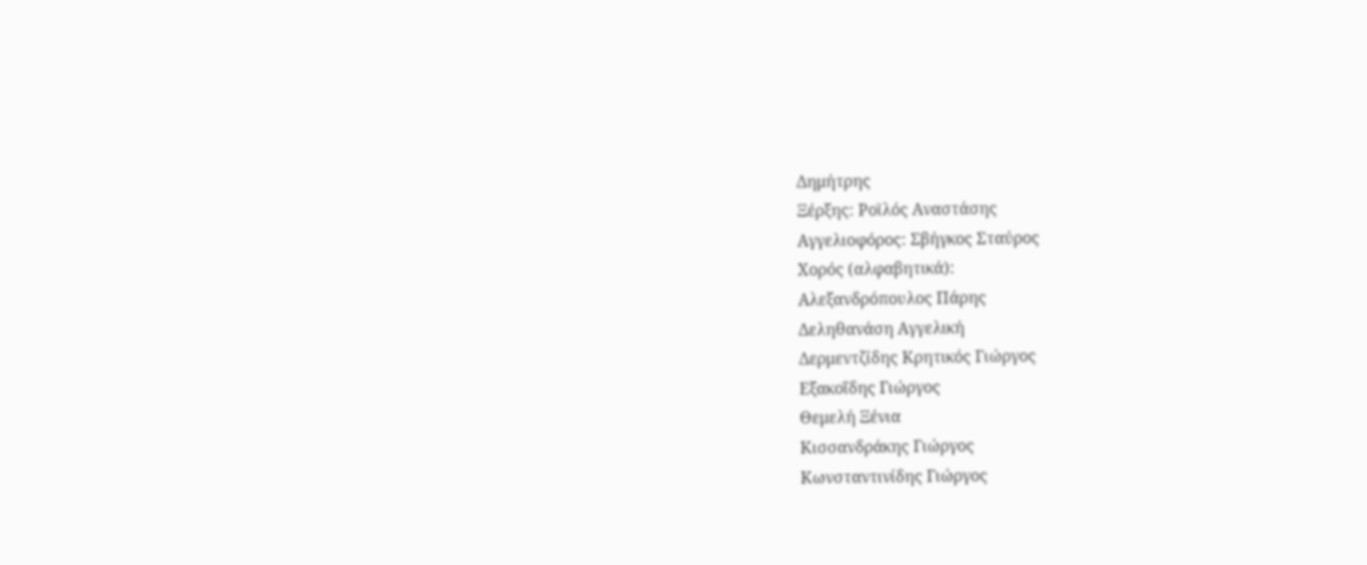Δημήτρης
Ξέρξης: Ροϊλός Αναστάσης
Αγγελιοφόρος: Σβήγκος Σταύρος
Χορός (αλφαβητικά):
Αλεξανδρόπουλος Πάρης
Δεληθανάση Αγγελική
Δερμεντζίδης Κρητικός Γιώργος
Εξακοΐδης Γιώργος
Θεμελή Ξένια
Κισσανδράκης Γιώργος
Κωνσταντινίδης Γιώργος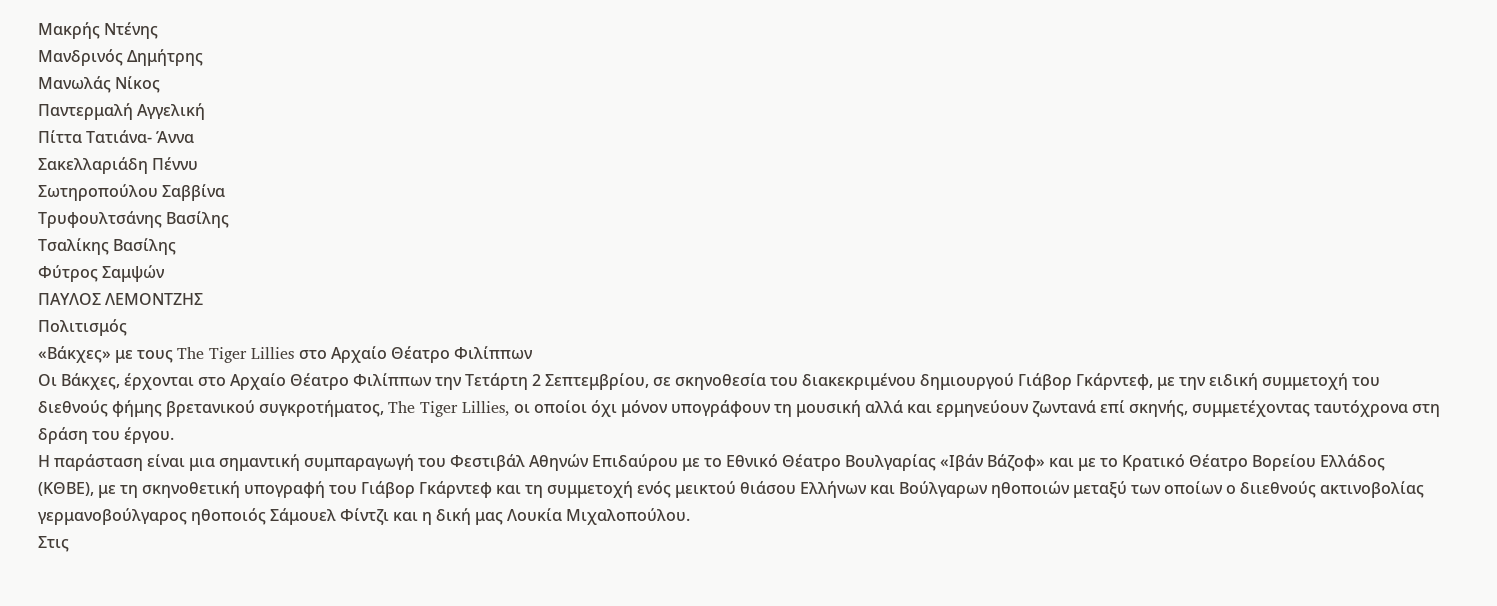Μακρής Ντένης
Μανδρινός Δημήτρης
Μανωλάς Νίκος
Παντερμαλή Αγγελική
Πίττα Τατιάνα- Άννα
Σακελλαριάδη Πέννυ
Σωτηροπούλου Σαββίνα
Τρυφουλτσάνης Βασίλης
Τσαλίκης Βασίλης
Φύτρος Σαμψών
ΠΑΥΛΟΣ ΛΕΜΟΝΤΖΗΣ
Πολιτισμός
«Βάκχες» με τους The Tiger Lillies στο Αρχαίο Θέατρο Φιλίππων
Oι Βάκχες, έρχονται στο Αρχαίο Θέατρο Φιλίππων την Τετάρτη 2 Σεπτεμβρίου, σε σκηνοθεσία του διακεκριμένου δημιουργού Γιάβορ Γκάρντεφ, με την ειδική συμμετοχή του διεθνούς φήμης βρετανικού συγκροτήματος, The Tiger Lillies, οι οποίοι όχι μόνον υπογράφουν τη μουσική αλλά και ερμηνεύουν ζωντανά επί σκηνής, συμμετέχοντας ταυτόχρονα στη δράση του έργου.
Η παράσταση είναι μια σημαντική συμπαραγωγή του Φεστιβάλ Αθηνών Επιδαύρου με το Εθνικό Θέατρο Βουλγαρίας «Ιβάν Βάζοφ» και με το Κρατικό Θέατρο Βορείου Ελλάδος (ΚΘΒΕ), με τη σκηνοθετική υπογραφή του Γιάβορ Γκάρντεφ και τη συμμετοχή ενός μεικτού θιάσου Ελλήνων και Βούλγαρων ηθοποιών μεταξύ των οποίων ο διιεθνούς ακτινοβολίας γερμανοβούλγαρος ηθοποιός Σάμουελ Φίντζι και η δική μας Λουκία Μιχαλοπούλου.
Στις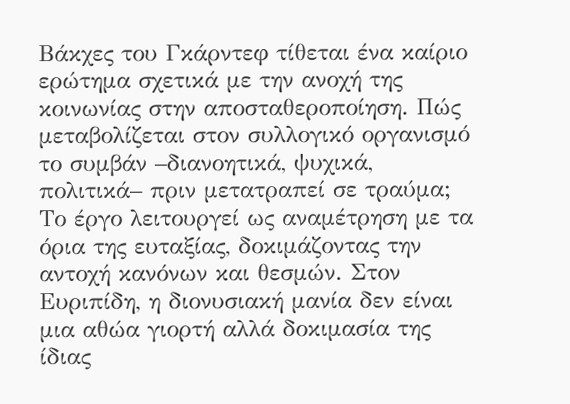Βάκχες του Γκάρντεφ τίθεται ένα καίριο ερώτημα σχετικά με την ανοχή της κοινωνίας στην αποσταθεροποίηση. Πώς μεταβολίζεται στον συλλογικό οργανισμό το συμβάν –διανοητικά, ψυχικά, πολιτικά– πριν μετατραπεί σε τραύμα; Το έργο λειτουργεί ως αναμέτρηση με τα όρια της ευταξίας, δοκιμάζοντας την αντοχή κανόνων και θεσμών. Στον Ευριπίδη, η διονυσιακή μανία δεν είναι μια αθώα γιορτή αλλά δοκιμασία της ίδιας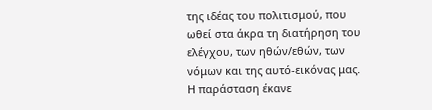της ιδέας του πολιτισμού, που ωθεί στα άκρα τη διατήρηση του ελέγχου, των ηθών/εθών, των νόμων και της αυτό-εικόνας μας.
Η παράσταση έκανε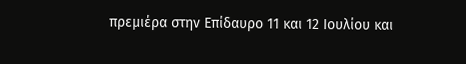πρεμιέρα στην Επίδαυρο 11 και 12 Ιουλίου και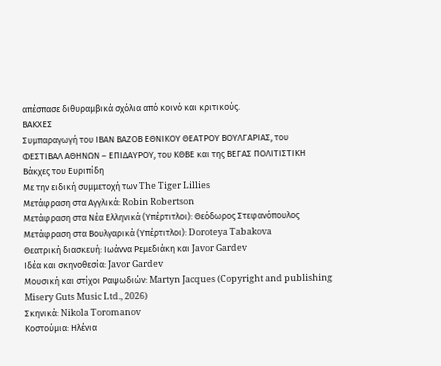απέσπασε διθυραμβικά σχόλια από κοινό και κριτικούς.
ΒΑΚΧΕΣ
Συμπαραγωγή του ΙΒΑΝ ΒΑΖΟΒ ΕΘΝΙΚΟΥ ΘΕΑΤΡΟΥ ΒΟΥΛΓΑΡΙΑΣ, του
ΦΕΣΤΙΒΑΛ ΑΘΗΝΩΝ – ΕΠΙΔΑΥΡΟΥ, του ΚΘΒΕ και της ΒΕΓΑΣ ΠΟΛΙΤΙΣΤΙΚΗ
Βάκχες του Ευριπίδη
Με την ειδική συμμετοχή των The Tiger Lillies
Μετάφραση στα Αγγλικά: Robin Robertson
Μετάφραση στα Νέα Ελληνικά (Υπέρτιτλοι): Θεόδωρος Στεφανόπουλος
Μετάφραση στα Βουλγαρικά (Υπέρτιτλοι): Doroteya Tabakova
Θεατρική διασκευή: Ιωάννα Ρεμεδιάκη και Javor Gardev
Ιδέα και σκηνοθεσία: Javor Gardev
Μουσική και στίχοι Ραψωδιών: Martyn Jacques (Copyright and publishing
Misery Guts Music Ltd., 2026)
Σκηνικά: Nikola Toromanov
Κοστούμια: Ηλένια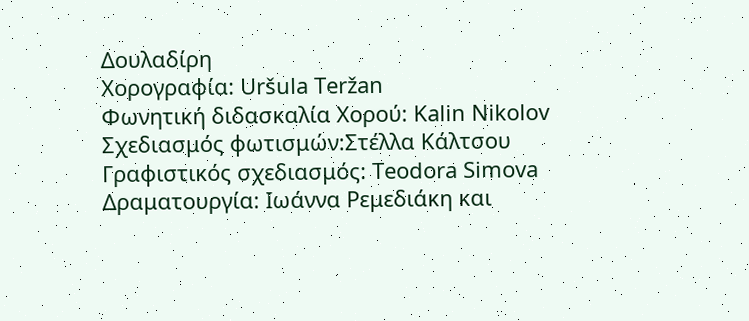Δουλαδίρη
Χορογραφία: Uršula Teržan
Φωνητική διδασκαλία Χορού: Kalin Nikolov
Σχεδιασμός φωτισμών:Στέλλα Κάλτσου
Γραφιστικός σχεδιασμός: Teodora Simova
Δραματουργία: Ιωάννα Ρεμεδιάκη και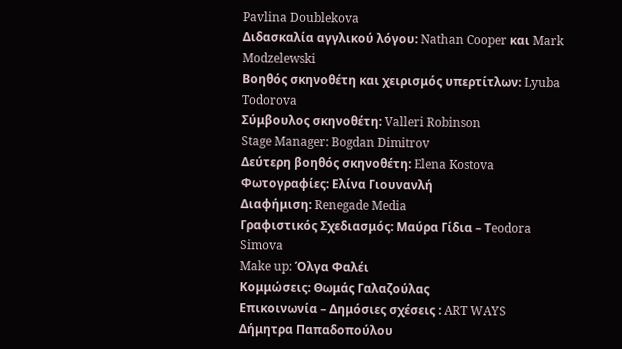Pavlina Doublekova
Διδασκαλία αγγλικού λόγου: Nathan Cooper και Mark Modzelewski
Βοηθός σκηνοθέτη και χειρισμός υπερτίτλων: Lyuba Todorova
Σύμβουλος σκηνοθέτη: Valleri Robinson
Stage Manager: Bogdan Dimitrov
Δεύτερη βοηθός σκηνοθέτη: Elena Kostova
Φωτογραφίες: Ελίνα Γιουνανλή
Διαφήμιση: Renegade Media
Γραφιστικός Σχεδιασμός: Μαύρα Γίδια – Τeodora Simova
Make up: Όλγα Φαλέι
Κομμώσεις: Θωμάς Γαλαζούλας
Επικοινωνία – Δημόσιες σχέσεις : ART WAYS Δήμητρα Παπαδοπούλου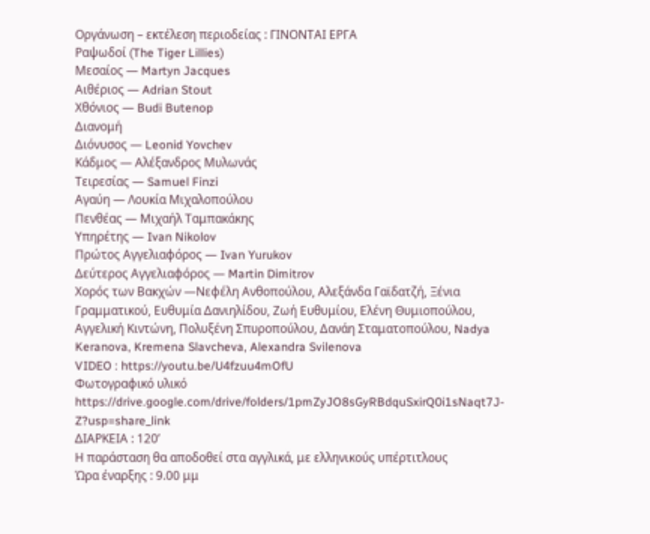Οργάνωση – εκτέλεση περιοδείας : ΓΙΝΟΝΤΑΙ ΕΡΓΑ
Ραψωδοί (The Tiger Lillies)
Μεσαίος — Martyn Jacques
Aιθέριος — Adrian Stout
Χθόνιος — Budi Butenop
Διανομή
Διόνυσος — Leonid Yovchev
Κάδμος — Αλέξανδρος Μυλωνάς
Τειρεσίας — Samuel Finzi
Αγαύη — Λουκία Μιχαλοπούλου
Πενθέας — Mιχαήλ Ταμπακάκης
Υπηρέτης — Ivan Nikolov
Πρώτος Αγγελιαφόρος — Ivan Yurukov
Δεύτερος Αγγελιαφόρος — Martin Dimitrov
Χορός των Βακχών —Νεφέλη Ανθοπούλου, Aλεξάνδα Γαϊδατζή, Ξένια
Γραμματικού, Ευθυμία Δανιηλίδου, Ζωή Ευθυμίου, Ελένη Θυμιοπούλου,
Αγγελική Κιντώνη, Πολυξένη Σπυροπούλου, Δανάη Σταματοπούλου, Nadya
Keranova, Kremena Slavcheva, Alexandra Svilenova
VIDEO : https://youtu.be/U4fzuu4mOfU
Φωτογραφικό υλικό https://drive.google.com/drive/folders/1pmZyJO8sGyRBdquSxirQ0i1sNaqt7J-Z?usp=share_link
ΔΙΑΡΚΕΙΑ : 120’
Η παράσταση θα αποδοθεί στα αγγλικά, με ελληνικούς υπέρτιτλους
Ώρα έναρξης : 9.00 μμ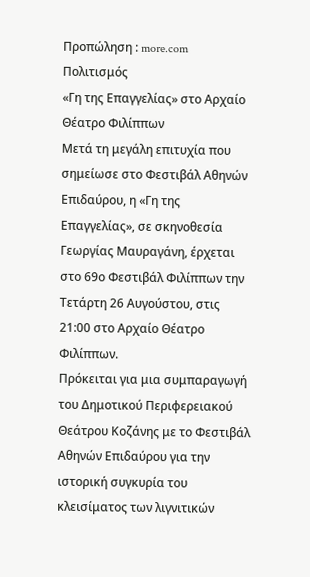Προπώληση : more.com
Πολιτισμός
«Γη της Επαγγελίας» στο Αρχαίο Θέατρο Φιλίππων
Μετά τη μεγάλη επιτυχία που σημείωσε στο Φεστιβάλ Αθηνών Επιδαύρου, η «Γη της Επαγγελίας», σε σκηνοθεσία Γεωργίας Μαυραγάνη, έρχεται στο 69ο Φεστιβάλ Φιλίππων την Τετάρτη 26 Αυγούστου, στις 21:00 στο Αρχαίο Θέατρο Φιλίππων.
Πρόκειται για μια συμπαραγωγή του Δημοτικού Περιφερειακού Θεάτρου Κοζάνης με το Φεστιβάλ Αθηνών Επιδαύρου για την ιστορική συγκυρία του κλεισίματος των λιγνιτικών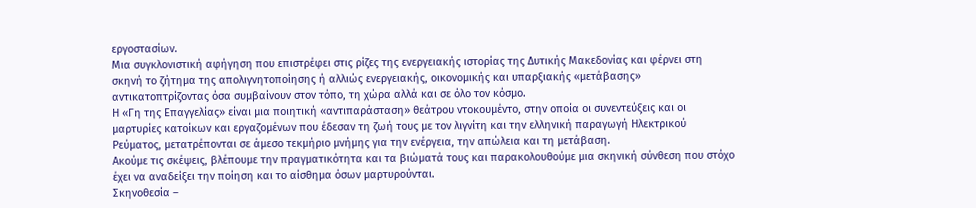εργοστασίων.
Μια συγκλονιστική αφήγηση που επιστρέφει στις ρίζες της ενεργειακής ιστορίας της Δυτικής Μακεδονίας και φέρνει στη σκηνή το ζήτημα της απολιγνητοποίησης ή αλλιώς ενεργειακής, οικονομικής και υπαρξιακής «μετάβασης» αντικατοπτρίζοντας όσα συμβαίνουν στον τόπο, τη χώρα αλλά και σε όλο τον κόσμο.
Η «Γη της Επαγγελίας» είναι μια ποιητική «αντιπαράσταση» θεάτρου ντοκουμέντο, στην οποία οι συνεντεύξεις και οι μαρτυρίες κατοίκων και εργαζομένων που έδεσαν τη ζωή τους με τον λιγνίτη και την ελληνική παραγωγή Ηλεκτρικού Ρεύματος, μετατρέπονται σε άμεσο τεκμήριο μνήμης για την ενέργεια, την απώλεια και τη μετάβαση.
Ακούμε τις σκέψεις, βλέπουμε την πραγματικότητα και τα βιώματά τους και παρακολουθούμε μια σκηνική σύνθεση που στόχο έχει να αναδείξει την ποίηση και το αίσθημα όσων μαρτυρούνται.
Σκηνοθεσία –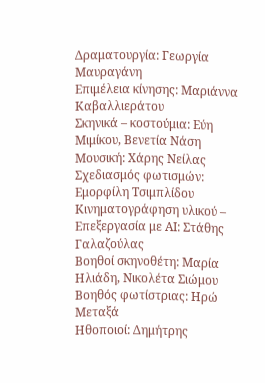Δραματουργία: Γεωργία Μαυραγάνη
Επιμέλεια κίνησης: Μαριάννα Καβαλλιεράτου
Σκηνικά – κοστούμια: Εύη Μιμίκου, Βενετία Νάση
Μουσική: Χάρης Νείλας
Σχεδιασμός φωτισμών: Εμορφίλη Τσιμπλίδου
Κινηματογράφηση υλικού – Επεξεργασία με ΑΙ: Στάθης Γαλαζούλας
Βοηθοί σκηνοθέτη: Μαρία Ηλιάδη, Νικολέτα Σιώμου
Βοηθός φωτίστριας: Ηρώ Μεταξά
Ηθοποιοί: Δημήτρης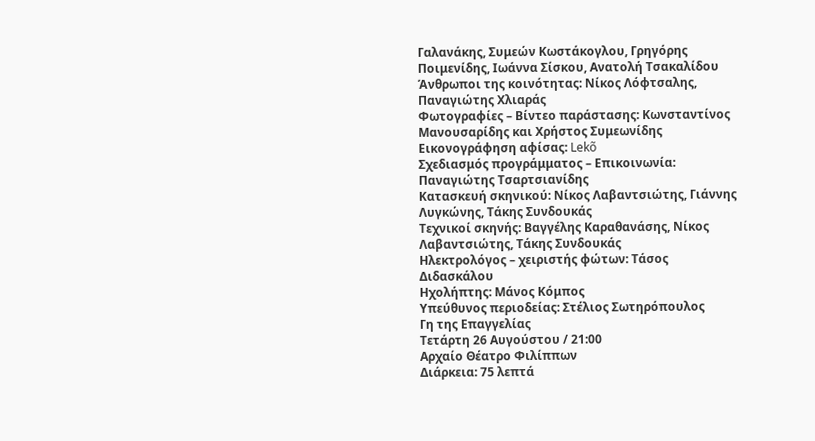Γαλανάκης, Συμεών Κωστάκογλου, Γρηγόρης Ποιμενίδης, Ιωάννα Σίσκου, Ανατολή Τσακαλίδου
Άνθρωποι της κοινότητας: Νίκος Λόφτσαλης, Παναγιώτης Χλιαράς
Φωτογραφίες – Βίντεο παράστασης: Κωνσταντίνος Μανουσαρίδης και Χρήστος Συμεωνίδης
Εικονογράφηση αφίσας: Lekõ
Σχεδιασμός προγράμματος – Επικοινωνία: Παναγιώτης Τσαρτσιανίδης
Κατασκευή σκηνικού: Νίκος Λαβαντσιώτης, Γιάννης Λυγκώνης, Τάκης Συνδουκάς
Τεχνικοί σκηνής: Βαγγέλης Καραθανάσης, Νίκος Λαβαντσιώτης, Τάκης Συνδουκάς
Ηλεκτρολόγος – χειριστής φώτων: Τάσος Διδασκάλου
Ηχολήπτης: Μάνος Κόμπος
Υπεύθυνος περιοδείας: Στέλιος Σωτηρόπουλος
Γη της Επαγγελίας
Τετάρτη 26 Αυγούστου / 21:00
Αρχαίο Θέατρο Φιλίππων
Διάρκεια: 75 λεπτά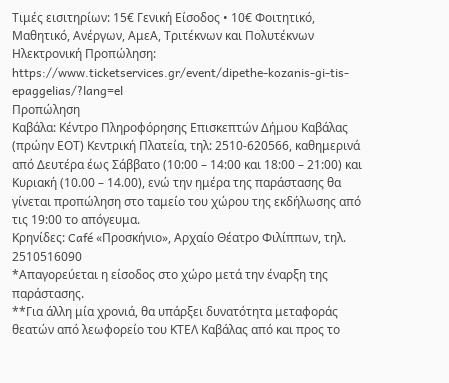Τιμές εισιτηρίων: 15€ Γενική Είσοδος • 10€ Φοιτητικό, Μαθητικό, Ανέργων, ΑμεΑ, Τριτέκνων και Πολυτέκνων
Ηλεκτρονική Προπώληση: https://www.ticketservices.gr/event/dipethe-kozanis-gi-tis-epaggelias/?lang=el
Προπώληση
Καβάλα: Κέντρο Πληροφόρησης Επισκεπτών Δήμου Καβάλας (πρώην ΕΟΤ) Κεντρική Πλατεία, τηλ: 2510-620566, καθημερινά από Δευτέρα έως Σάββατο (10:00 – 14:00 και 18:00 – 21:00) και Κυριακή (10.00 – 14.00), ενώ την ημέρα της παράστασης θα γίνεται προπώληση στο ταμείο του χώρου της εκδήλωσης από τις 19:00 το απόγευμα.
Κρηνίδες: Café «Προσκήνιο», Αρχαίο Θέατρο Φιλίππων, τηλ. 2510516090
*Απαγορεύεται η είσοδος στο χώρο μετά την έναρξη της παράστασης.
**Για άλλη μία χρονιά, θα υπάρξει δυνατότητα μεταφοράς θεατών από λεωφορείο του ΚΤΕΛ Καβάλας από και προς το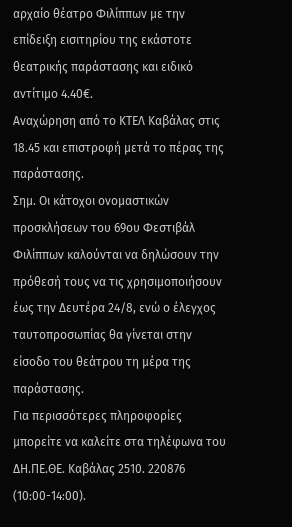αρχαίο θέατρο Φιλίππων με την επίδειξη εισιτηρίου της εκάστοτε θεατρικής παράστασης και ειδικό αντίτιμο 4.40€.
Αναχώρηση από το ΚΤΕΛ Καβάλας στις 18.45 και επιστροφή μετά το πέρας της παράστασης.
Σημ. Οι κάτοχοι ονομαστικών προσκλήσεων του 69ου Φεστιβάλ Φιλίππων καλούνται να δηλώσουν την πρόθεσή τους να τις χρησιμοποιήσουν έως την Δευτέρα 24/8, ενώ ο έλεγχος ταυτοπροσωπίας θα γίνεται στην είσοδο του θεάτρου τη μέρα της παράστασης.
Για περισσότερες πληροφορίες μπορείτε να καλείτε στα τηλέφωνα του ΔΗ.ΠΕ.ΘΕ. Καβάλας 2510. 220876 (10:00-14:00).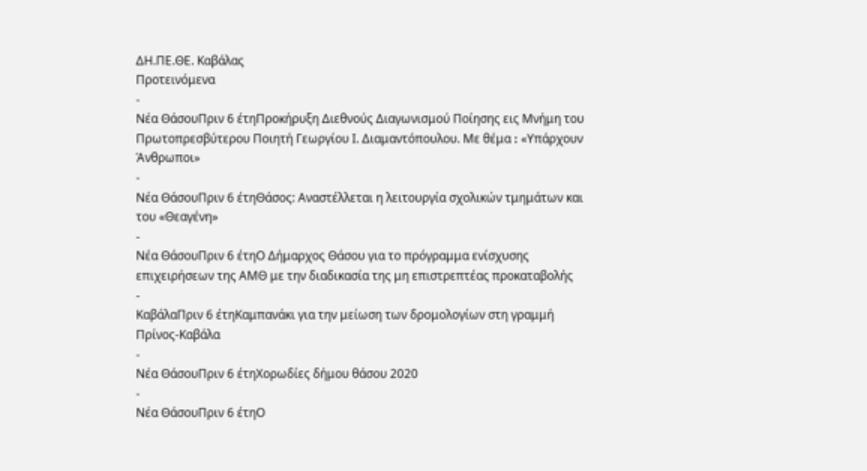ΔΗ.ΠΕ.ΘΕ. Καβάλας
Προτεινόμενα
-
Νέα ΘάσουΠριν 6 έτηΠροκήρυξη Διεθνούς Διαγωνισμού Ποίησης εις Μνήμη του Πρωτοπρεσβύτερου Ποιητή Γεωργίου Ι. Διαμαντόπουλου. Με θέμα ꓽ «Υπάρχουν Άνθρωποι»
-
Νέα ΘάσουΠριν 6 έτηΘάσος: Αναστέλλεται η λειτουργία σχολικών τμημάτων και του «Θεαγένη»
-
Νέα ΘάσουΠριν 6 έτηΟ Δήμαρχος Θάσου για το πρόγραμμα ενίσχυσης επιχειρήσεων της ΑΜΘ με την διαδικασία της μη επιστρεπτέας προκαταβολής
-
ΚαβάλαΠριν 6 έτηΚαμπανάκι για την μείωση των δρομολογίων στη γραμμή Πρίνος-Καβάλα
-
Νέα ΘάσουΠριν 6 έτηΧορωδίες δήμου θάσου 2020
-
Νέα ΘάσουΠριν 6 έτηΟ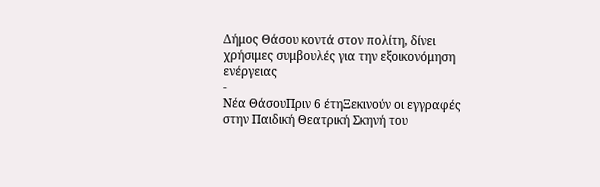Δήμος Θάσου κοντά στον πολίτη, δίνει χρήσιμες συμβουλές για την εξοικονόμηση ενέργειας
-
Νέα ΘάσουΠριν 6 έτηΞεκινούν οι εγγραφές στην Παιδική Θεατρική Σκηνή του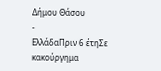Δήμου Θάσου
-
ΕλλάδαΠριν 6 έτηΣε κακούργημα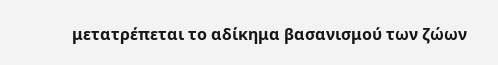μετατρέπεται το αδίκημα βασανισμού των ζώων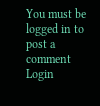You must be logged in to post a comment Login